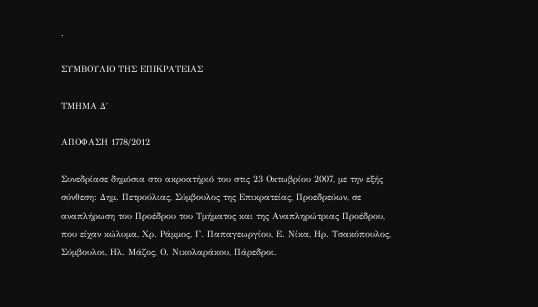.

ΣΥΜΒΟΥΛΙΟ ΤΗΣ ΕΠΙΚΡΑΤΕΙΑΣ

ΤΜΗΜΑ Δ΄

ΑΠΟΦΑΣΗ 1778/2012

Συνεδρίασε δημόσια στο ακροατήριό του στις 23 Οκτωβρίου 2007, με την εξής σύνθεση: Δημ. Πετρούλιας, Σύμβουλος της Επικρατείας, Προεδρεύων, σε αναπλήρωση του Προέδρου του Τμήματος και της Αναπληρώτριας Προέδρου, που είχαν κώλυμα, Χρ. Ράμμος, Γ. Παπαγεωργίου, Ε. Νίκα, Ηρ. Τσακόπουλος, Σύμβουλοι, Ηλ. Μάζος, Ο. Νικολαράκου, Πάρεδροι.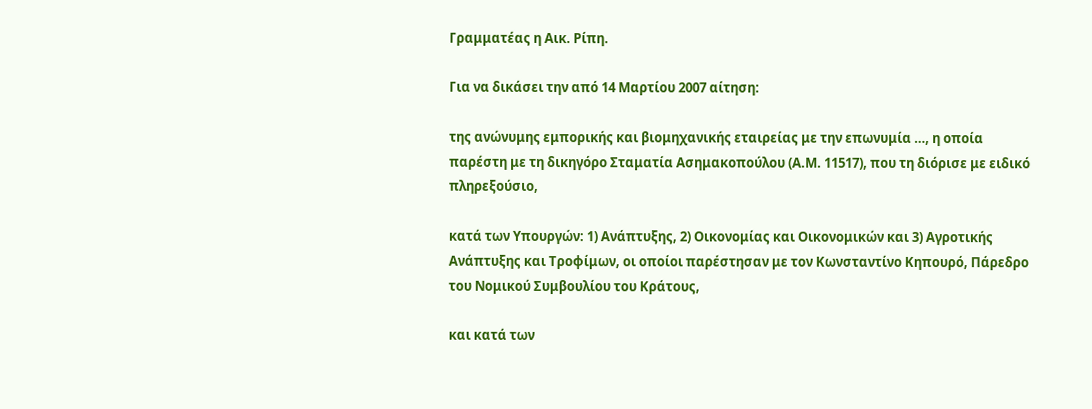Γραμματέας η Αικ. Ρίπη.

Για να δικάσει την από 14 Μαρτίου 2007 αίτηση:

της ανώνυμης εμπορικής και βιομηχανικής εταιρείας με την επωνυμία …, η οποία παρέστη με τη δικηγόρο Σταματία Ασημακοπούλου (Α.Μ. 11517), που τη διόρισε με ειδικό πληρεξούσιο,

κατά των Υπουργών: 1) Ανάπτυξης, 2) Οικονομίας και Οικονομικών και 3) Αγροτικής Ανάπτυξης και Τροφίμων, οι οποίοι παρέστησαν με τον Κωνσταντίνο Κηπουρό, Πάρεδρο του Νομικού Συμβουλίου του Κράτους,

και κατά των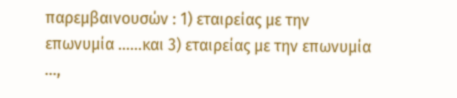παρεμβαινουσών : 1) εταιρείας με την επωνυμία ……και 3) εταιρείας με την επωνυμία …,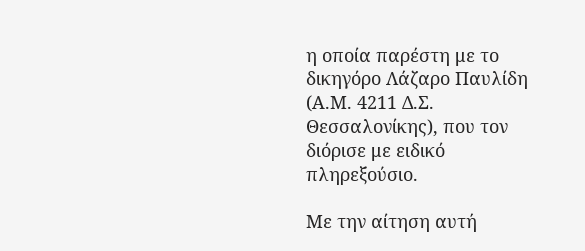η οποία παρέστη με το δικηγόρο Λάζαρο Παυλίδη (Α.Μ. 4211 Δ.Σ. Θεσσαλονίκης), που τον διόρισε με ειδικό πληρεξούσιο.

Με την αίτηση αυτή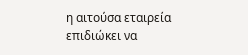η αιτούσα εταιρεία επιδιώκει να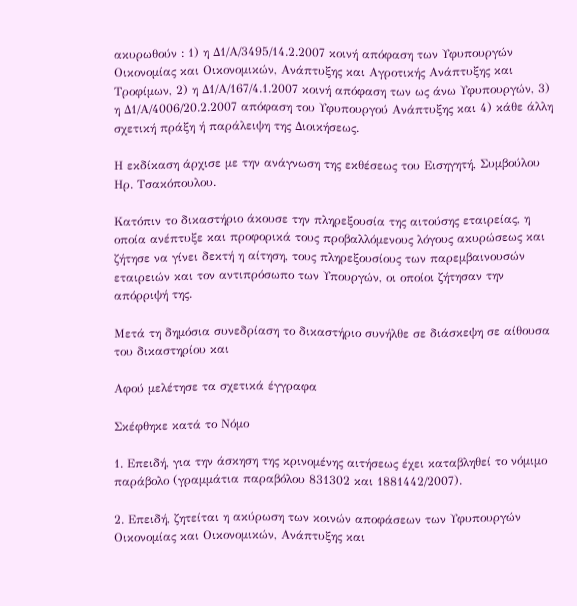ακυρωθούν : 1) η Δ1/Α/3495/14.2.2007 κοινή απόφαση των Υφυπουργών Οικονομίας και Οικονομικών, Ανάπτυξης και Αγροτικής Ανάπτυξης και Τροφίμων, 2) η Δ1/Α/167/4.1.2007 κοινή απόφαση των ως άνω Υφυπουργών, 3) η Δ1/Α/4006/20.2.2007 απόφαση του Υφυπουργού Ανάπτυξης και 4) κάθε άλλη σχετική πράξη ή παράλειψη της Διοικήσεως.

Η εκδίκαση άρχισε με την ανάγνωση της εκθέσεως του Εισηγητή, Συμβούλου Ηρ. Τσακόπουλου.

Κατόπιν το δικαστήριο άκουσε την πληρεξουσία της αιτούσης εταιρείας, η οποία ανέπτυξε και προφορικά τους προβαλλόμενους λόγους ακυρώσεως και ζήτησε να γίνει δεκτή η αίτηση, τους πληρεξουσίους των παρεμβαινουσών εταιρειών και τον αντιπρόσωπο των Υπουργών, οι οποίοι ζήτησαν την απόρριψή της.

Μετά τη δημόσια συνεδρίαση το δικαστήριο συνήλθε σε διάσκεψη σε αίθουσα του δικαστηρίου και

Αφού μελέτησε τα σχετικά έγγραφα

Σκέφθηκε κατά το Νόμο

1. Επειδή, για την άσκηση της κρινομένης αιτήσεως έχει καταβληθεί το νόμιμο παράβολο (γραμμάτια παραβόλου 831302 και 1881442/2007).

2. Επειδή, ζητείται η ακύρωση των κοινών αποφάσεων των Υφυπουργών Οικονομίας και Οικονομικών, Ανάπτυξης και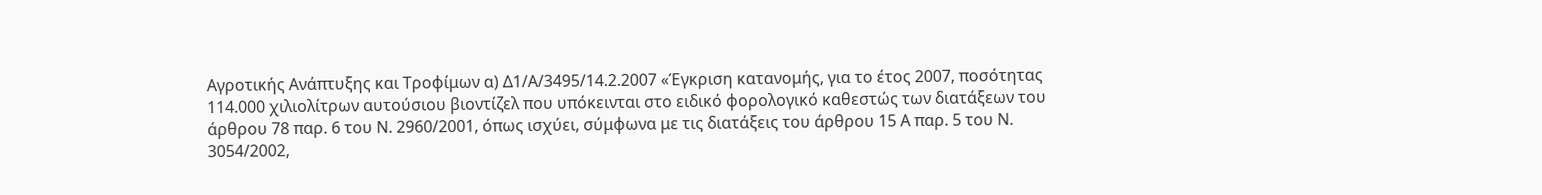Αγροτικής Ανάπτυξης και Τροφίμων α) Δ1/Α/3495/14.2.2007 «Έγκριση κατανομής, για το έτος 2007, ποσότητας 114.000 χιλιολίτρων αυτούσιου βιοντίζελ που υπόκεινται στο ειδικό φορολογικό καθεστώς των διατάξεων του άρθρου 78 παρ. 6 του Ν. 2960/2001, όπως ισχύει, σύμφωνα με τις διατάξεις του άρθρου 15 Α παρ. 5 του Ν. 3054/2002,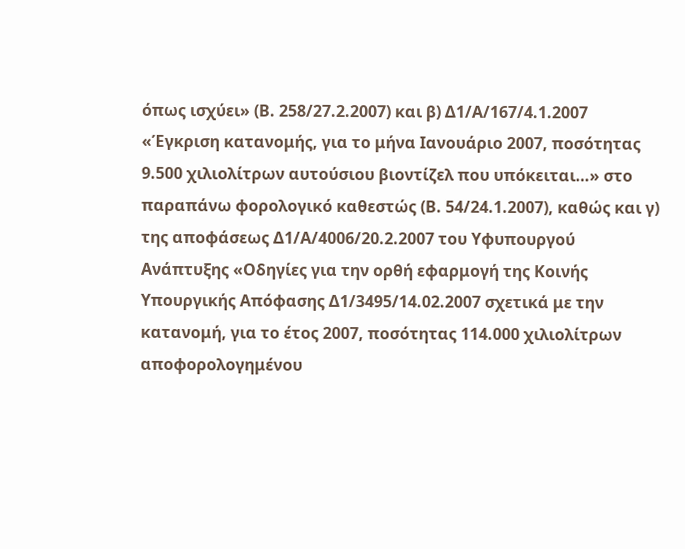όπως ισχύει» (Β. 258/27.2.2007) και β) Δ1/Α/167/4.1.2007 «Έγκριση κατανομής, για το μήνα Ιανουάριο 2007, ποσότητας 9.500 χιλιολίτρων αυτούσιου βιοντίζελ που υπόκειται…» στο παραπάνω φορολογικό καθεστώς (Β. 54/24.1.2007), καθώς και γ) της αποφάσεως Δ1/Α/4006/20.2.2007 του Υφυπουργού Ανάπτυξης «Οδηγίες για την ορθή εφαρμογή της Κοινής Υπουργικής Απόφασης Δ1/3495/14.02.2007 σχετικά με την κατανομή, για το έτος 2007, ποσότητας 114.000 χιλιολίτρων αποφορολογημένου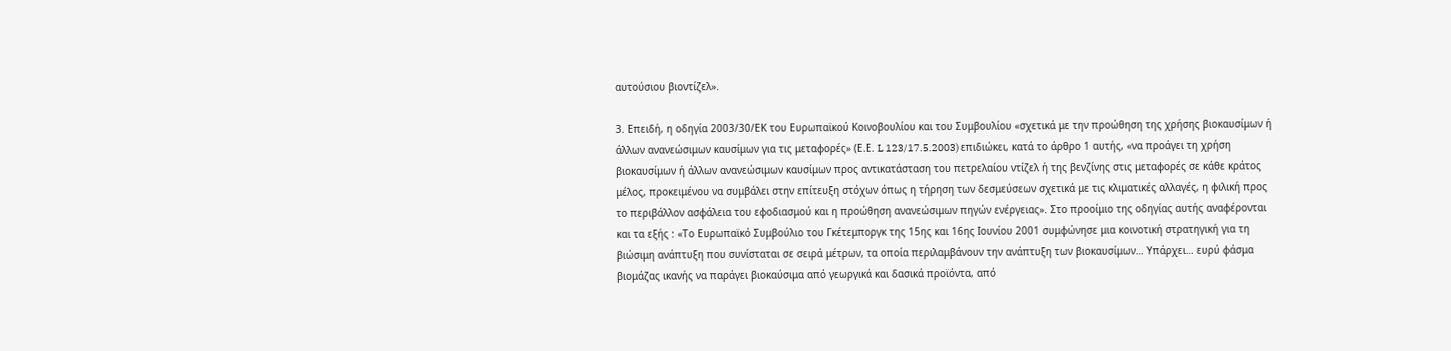αυτούσιου βιοντίζελ».

3. Επειδή, η οδηγία 2003/30/ΕΚ του Ευρωπαϊκού Κοινοβουλίου και του Συμβουλίου «σχετικά με την προώθηση της χρήσης βιοκαυσίμων ή άλλων ανανεώσιμων καυσίμων για τις μεταφορές» (Ε.Ε. L 123/17.5.2003) επιδιώκει, κατά το άρθρο 1 αυτής, «να προάγει τη χρήση βιοκαυσίμων ή άλλων ανανεώσιμων καυσίμων προς αντικατάσταση του πετρελαίου ντίζελ ή της βενζίνης στις μεταφορές σε κάθε κράτος μέλος, προκειμένου να συμβάλει στην επίτευξη στόχων όπως η τήρηση των δεσμεύσεων σχετικά με τις κλιματικές αλλαγές, η φιλική προς το περιβάλλον ασφάλεια του εφοδιασμού και η προώθηση ανανεώσιμων πηγών ενέργειας». Στο προοίμιο της οδηγίας αυτής αναφέρονται και τα εξής : «Το Ευρωπαϊκό Συμβούλιο του Γκέτεμποργκ της 15ης και 16ης Ιουνίου 2001 συμφώνησε μια κοινοτική στρατηγική για τη βιώσιμη ανάπτυξη που συνίσταται σε σειρά μέτρων, τα οποία περιλαμβάνουν την ανάπτυξη των βιοκαυσίμων… Υπάρχει… ευρύ φάσμα βιομάζας ικανής να παράγει βιοκαύσιμα από γεωργικά και δασικά προϊόντα, από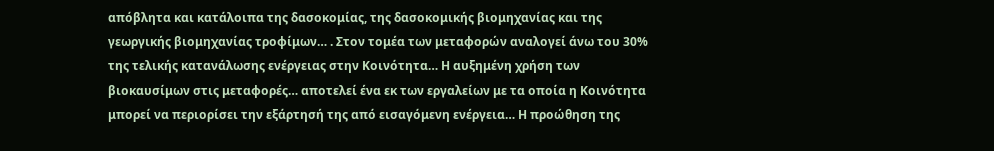απόβλητα και κατάλοιπα της δασοκομίας, της δασοκομικής βιομηχανίας και της γεωργικής βιομηχανίας τροφίμων… . Στον τομέα των μεταφορών αναλογεί άνω του 30% της τελικής κατανάλωσης ενέργειας στην Κοινότητα… Η αυξημένη χρήση των βιοκαυσίμων στις μεταφορές… αποτελεί ένα εκ των εργαλείων με τα οποία η Κοινότητα μπορεί να περιορίσει την εξάρτησή της από εισαγόμενη ενέργεια… Η προώθηση της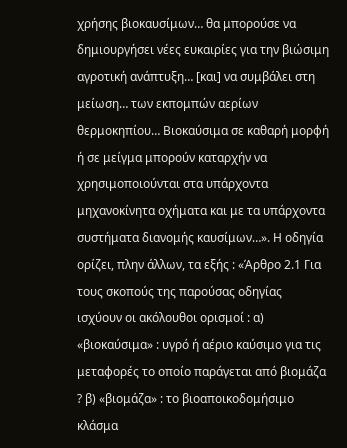χρήσης βιοκαυσίμων… θα μπορούσε να δημιουργήσει νέες ευκαιρίες για την βιώσιμη αγροτική ανάπτυξη… [και] να συμβάλει στη μείωση… των εκπομπών αερίων θερμοκηπίου… Βιοκαύσιμα σε καθαρή μορφή ή σε μείγμα μπορούν καταρχήν να χρησιμοποιούνται στα υπάρχοντα μηχανοκίνητα οχήματα και με τα υπάρχοντα συστήματα διανομής καυσίμων…». Η οδηγία ορίζει, πλην άλλων, τα εξής : «Άρθρο 2.1 Για τους σκοπούς της παρούσας οδηγίας ισχύουν οι ακόλουθοι ορισμοί : α) «βιοκαύσιμα» : υγρό ή αέριο καύσιμο για τις μεταφορές το οποίο παράγεται από βιομάζα ? β) «βιομάζα» : το βιοαποικοδομήσιμο κλάσμα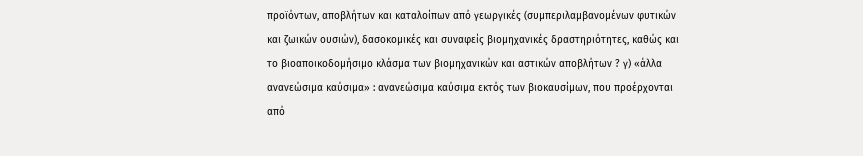προϊόντων, αποβλήτων και καταλοίπων από γεωργικές (συμπεριλαμβανομένων φυτικών και ζωικών ουσιών), δασοκομικές και συναφείς βιομηχανικές δραστηριότητες, καθώς και το βιοαποικοδομήσιμο κλάσμα των βιομηχανικών και αστικών αποβλήτων ? γ) «άλλα ανανεώσιμα καύσιμα» : ανανεώσιμα καύσιμα εκτός των βιοκαυσίμων, που προέρχονται από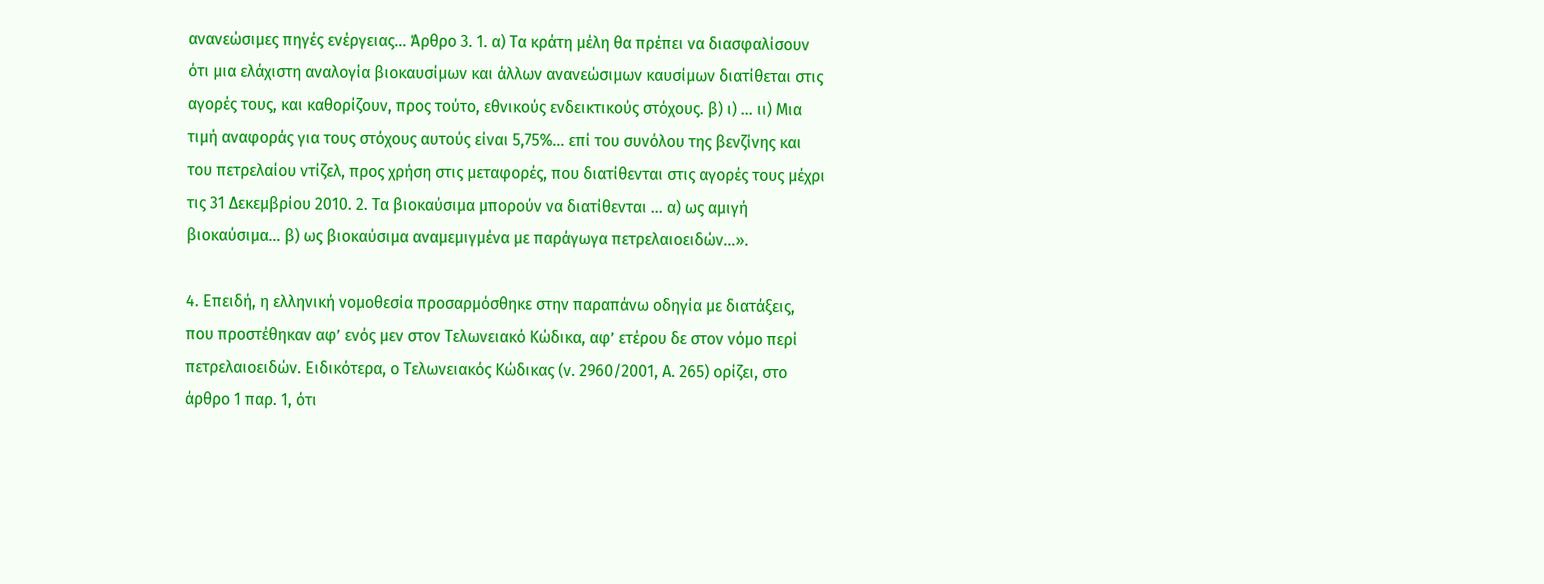ανανεώσιμες πηγές ενέργειας… Άρθρο 3. 1. α) Τα κράτη μέλη θα πρέπει να διασφαλίσουν ότι μια ελάχιστη αναλογία βιοκαυσίμων και άλλων ανανεώσιμων καυσίμων διατίθεται στις αγορές τους, και καθορίζουν, προς τούτο, εθνικούς ενδεικτικούς στόχους. β) ι) … ιι) Μια τιμή αναφοράς για τους στόχους αυτούς είναι 5,75%… επί του συνόλου της βενζίνης και του πετρελαίου ντίζελ, προς χρήση στις μεταφορές, που διατίθενται στις αγορές τους μέχρι τις 31 Δεκεμβρίου 2010. 2. Τα βιοκαύσιμα μπορούν να διατίθενται … α) ως αμιγή βιοκαύσιμα… β) ως βιοκαύσιμα αναμεμιγμένα με παράγωγα πετρελαιοειδών…».

4. Επειδή, η ελληνική νομοθεσία προσαρμόσθηκε στην παραπάνω οδηγία με διατάξεις, που προστέθηκαν αφ’ ενός μεν στον Τελωνειακό Κώδικα, αφ’ ετέρου δε στον νόμο περί πετρελαιοειδών. Ειδικότερα, ο Τελωνειακός Κώδικας (ν. 2960/2001, Α. 265) ορίζει, στο άρθρο 1 παρ. 1, ότι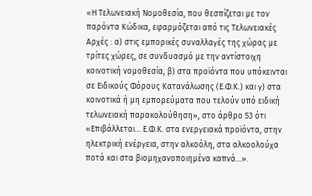«Η Τελωνειακή Νομοθεσία, που θεσπίζεται με τον παρόντα Κώδικα, εφαρμόζεται από τις Τελωνειακές Αρχές : α) στις εμπορικές συναλλαγές της χώρας με τρίτες χώρες, σε συνδυασμό με την αντίστοιχη κοινοτική νομοθεσία, β) στα προϊόντα που υπόκεινται σε Ειδικούς Φόρους Κατανάλωσης (Ε.Φ.Κ.) και γ) στα κοινοτικά ή μη εμπορεύματα που τελούν υπό ειδική τελωνειακή παρακολούθηση», στο άρθρο 53 ότι «Επιβάλλεται… Ε.Φ.Κ. στα ενεργειακά προϊόντα, στην ηλεκτρική ενέργεια, στην αλκοόλη, στα αλκοολούχα ποτά και στα βιομηχανοποιημένα καπνά…».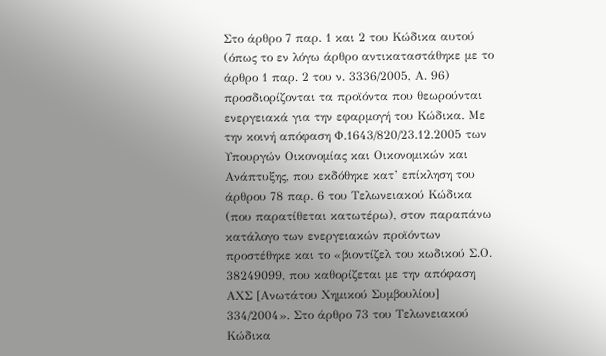Στο άρθρο 7 παρ. 1 και 2 του Κώδικα αυτού (όπως το εν λόγω άρθρο αντικαταστάθηκε με το άρθρο 1 παρ. 2 του ν. 3336/2005, Α. 96) προσδιορίζονται τα προϊόντα που θεωρούνται ενεργειακά για την εφαρμογή του Κώδικα. Με την κοινή απόφαση Φ.1643/820/23.12.2005 των Υπουργών Οικονομίας και Οικονομικών και Ανάπτυξης, που εκδόθηκε κατ’ επίκληση του άρθρου 78 παρ. 6 του Τελωνειακού Κώδικα (που παρατίθεται κατωτέρω), στον παραπάνω κατάλογο των ενεργειακών προϊόντων προστέθηκε και το «βιοντίζελ του κωδικού Σ.Ο. 38249099, που καθορίζεται με την απόφαση ΑΧΣ [Ανωτάτου Χημικού Συμβουλίου] 334/2004». Στο άρθρο 73 του Τελωνειακού Κώδικα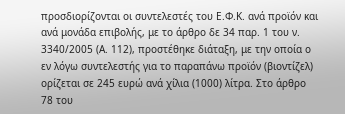προσδιορίζονται οι συντελεστές του Ε.Φ.Κ. ανά προϊόν και ανά μονάδα επιβολής, με το άρθρο δε 34 παρ. 1 του ν. 3340/2005 (Α. 112), προστέθηκε διάταξη, με την οποία ο εν λόγω συντελεστής για το παραπάνω προϊόν (βιοντίζελ) ορίζεται σε 245 ευρώ ανά χίλια (1000) λίτρα. Στο άρθρο 78 του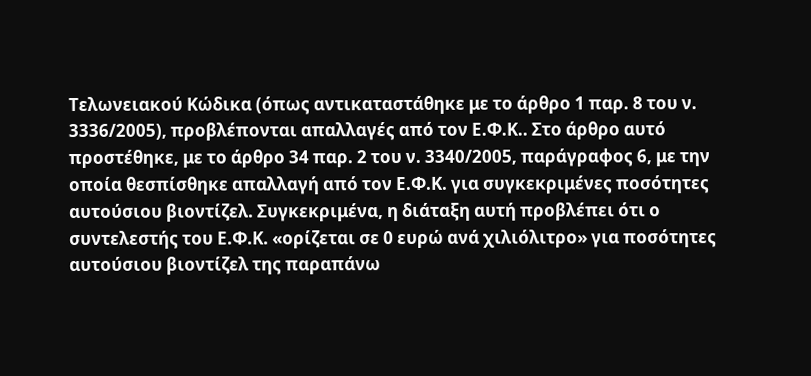Τελωνειακού Κώδικα (όπως αντικαταστάθηκε με το άρθρο 1 παρ. 8 του ν. 3336/2005), προβλέπονται απαλλαγές από τον Ε.Φ.Κ.. Στο άρθρο αυτό προστέθηκε, με το άρθρο 34 παρ. 2 του ν. 3340/2005, παράγραφος 6, με την οποία θεσπίσθηκε απαλλαγή από τον Ε.Φ.Κ. για συγκεκριμένες ποσότητες αυτούσιου βιοντίζελ. Συγκεκριμένα, η διάταξη αυτή προβλέπει ότι ο συντελεστής του Ε.Φ.Κ. «ορίζεται σε 0 ευρώ ανά χιλιόλιτρο» για ποσότητες αυτούσιου βιοντίζελ της παραπάνω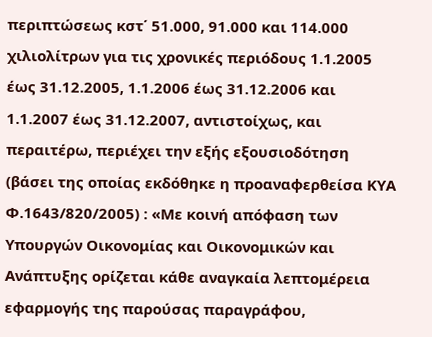περιπτώσεως κστ΄ 51.000, 91.000 και 114.000 χιλιολίτρων για τις χρονικές περιόδους 1.1.2005 έως 31.12.2005, 1.1.2006 έως 31.12.2006 και 1.1.2007 έως 31.12.2007, αντιστοίχως, και περαιτέρω, περιέχει την εξής εξουσιοδότηση (βάσει της οποίας εκδόθηκε η προαναφερθείσα ΚΥΑ Φ.1643/820/2005) : «Με κοινή απόφαση των Υπουργών Οικονομίας και Οικονομικών και Ανάπτυξης ορίζεται κάθε αναγκαία λεπτομέρεια εφαρμογής της παρούσας παραγράφου,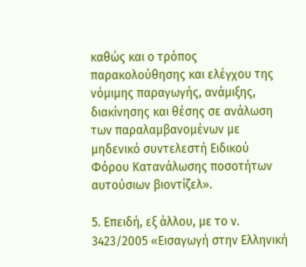καθώς και ο τρόπος παρακολούθησης και ελέγχου της νόμιμης παραγωγής, ανάμιξης, διακίνησης και θέσης σε ανάλωση των παραλαμβανομένων με μηδενικό συντελεστή Ειδικού Φόρου Κατανάλωσης ποσοτήτων αυτούσιων βιοντίζελ».

5. Επειδή, εξ άλλου, με το ν. 3423/2005 «Εισαγωγή στην Ελληνική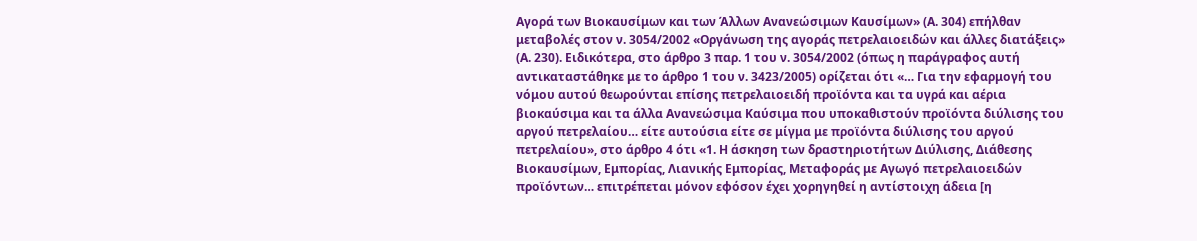Αγορά των Βιοκαυσίμων και των Άλλων Ανανεώσιμων Καυσίμων» (Α. 304) επήλθαν μεταβολές στον ν. 3054/2002 «Οργάνωση της αγοράς πετρελαιοειδών και άλλες διατάξεις» (Α. 230). Ειδικότερα, στο άρθρο 3 παρ. 1 του ν. 3054/2002 (όπως η παράγραφος αυτή αντικαταστάθηκε με το άρθρο 1 του ν. 3423/2005) ορίζεται ότι «… Για την εφαρμογή του νόμου αυτού θεωρούνται επίσης πετρελαιοειδή προϊόντα και τα υγρά και αέρια βιοκαύσιμα και τα άλλα Ανανεώσιμα Καύσιμα που υποκαθιστούν προϊόντα διύλισης του αργού πετρελαίου… είτε αυτούσια είτε σε μίγμα με προϊόντα διύλισης του αργού πετρελαίου», στο άρθρο 4 ότι «1. Η άσκηση των δραστηριοτήτων Διύλισης, Διάθεσης Βιοκαυσίμων, Εμπορίας, Λιανικής Εμπορίας, Μεταφοράς με Αγωγό πετρελαιοειδών προϊόντων… επιτρέπεται μόνον εφόσον έχει χορηγηθεί η αντίστοιχη άδεια [η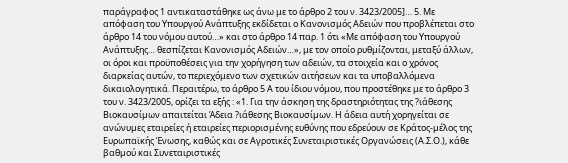παράγραφος 1 αντικαταστάθηκε ως άνω με το άρθρο 2 του ν. 3423/2005]… 5. Με απόφαση του Υπουργού Ανάπτυξης εκδίδεται ο Κανονισμός Αδειών που προβλέπεται στο άρθρο 14 του νόμου αυτού…» και στο άρθρο 14 παρ. 1 ότι «Με απόφαση του Υπουργού Ανάπτυξης… θεσπίζεται Κανονισμός Αδειών…», με τον οποίο ρυθμίζονται, μεταξύ άλλων, οι όροι και προϋποθέσεις για την χορήγηση των αδειών, τα στοιχεία και ο χρόνος διαρκείας αυτών, το περιεχόμενο των σχετικών αιτήσεων και τα υποβαλλόμενα δικαιολογητικά. Περαιτέρω, το άρθρο 5 Α του ίδιου νόμου, που προστέθηκε με το άρθρο 3 του ν. 3423/2005, ορίζει τα εξής : «1. Για την άσκηση της δραστηριότητας της ?ιάθεσης Βιοκαυσίµων απαιτείται Άδεια ?ιάθεσης Βιοκαυσίµων. Η άδεια αυτή χορηγείται σε ανώνυµες εταιρείες ή εταιρείες περιορισµένης ευθύνης που εδρεύουν σε Κράτος-µέλος της Ευρωπαϊκής Ένωσης, καθώς και σε Αγροτικές Συνεταιριστικές Οργανώσεις (Α.Σ.Ο.), κάθε βαθµού και Συνεταιριστικές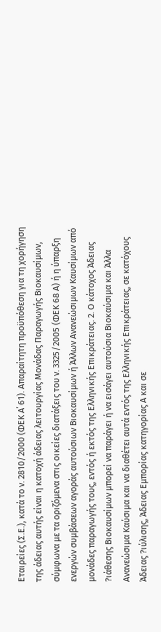Εταιρείες (Σ.Ε.), κατά το ν. 2810/2000 (ΦΕΚ Α΄ 61). Απαραίτητη προϋπόθεση για τη χορήγηση της άδειας αυτής είναι η κατοχή άδειας λειτουργίας Μονάδας Παραγωγής Βιοκαυσίµων, σύµφωνα µε τα οριζόµενα στις οικείες διατάξεις του ν. 3325/2005 (ΦΕΚ 68 Α) ή η ύπαρξη ενεργών συµβάσεων αγοράς αυτούσιων Βιοκαυσίµων ή Άλλων Ανανεώσιµων Καυσίµων από μονάδες παραγωγής τους, εντός ή εκτός της Ελληνικής Επικράτειας. 2. Ο κάτοχος Άδειας ?ιάθεσης Βιοκαυσίµων μπορεί να παράγει ή να εισάγει αυτούσια Βιοκαύσιµα και Άλλα Ανανεώσιµα Καύσιµα και να διαθέτει αυτά εντός της Ελληνικής Επικράτειας, σε κατόχους Άδειας ?ιύλισης, Άδειας Εµπορίας κατηγορίας Α και σε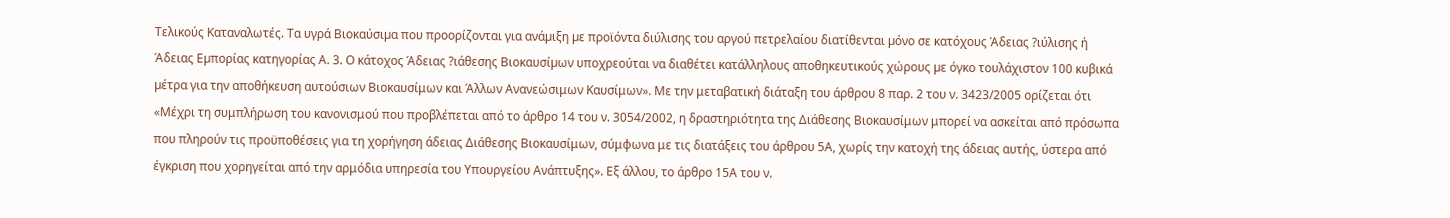Τελικούς Καταναλωτές. Τα υγρά Βιοκαύσιµα που προορίζονται για ανάµιξη µε προϊόντα διύλισης του αργού πετρελαίου διατίθενται µόνο σε κατόχους Άδειας ?ιύλισης ή Άδειας Εµπορίας κατηγορίας Α. 3. Ο κάτοχος Άδειας ?ιάθεσης Βιοκαυσίµων υποχρεούται να διαθέτει κατάλληλους αποθηκευτικούς χώρους µε όγκο τουλάχιστον 100 κυβικά µέτρα για την αποθήκευση αυτούσιων Βιοκαυσίμων και Άλλων Ανανεώσιμων Καυσίμων». Με την μεταβατική διάταξη του άρθρου 8 παρ. 2 του ν. 3423/2005 ορίζεται ότι «Μέχρι τη συμπλήρωση του κανονισμού που προβλέπεται από το άρθρο 14 του ν. 3054/2002, η δραστηριότητα της Διάθεσης Βιοκαυσίμων μπορεί να ασκείται από πρόσωπα που πληρούν τις προϋποθέσεις για τη χορήγηση άδειας Διάθεσης Βιοκαυσίμων, σύμφωνα με τις διατάξεις του άρθρου 5Α, χωρίς την κατοχή της άδειας αυτής, ύστερα από έγκριση που χορηγείται από την αρμόδια υπηρεσία του Υπουργείου Ανάπτυξης». Εξ άλλου, το άρθρο 15Α του ν.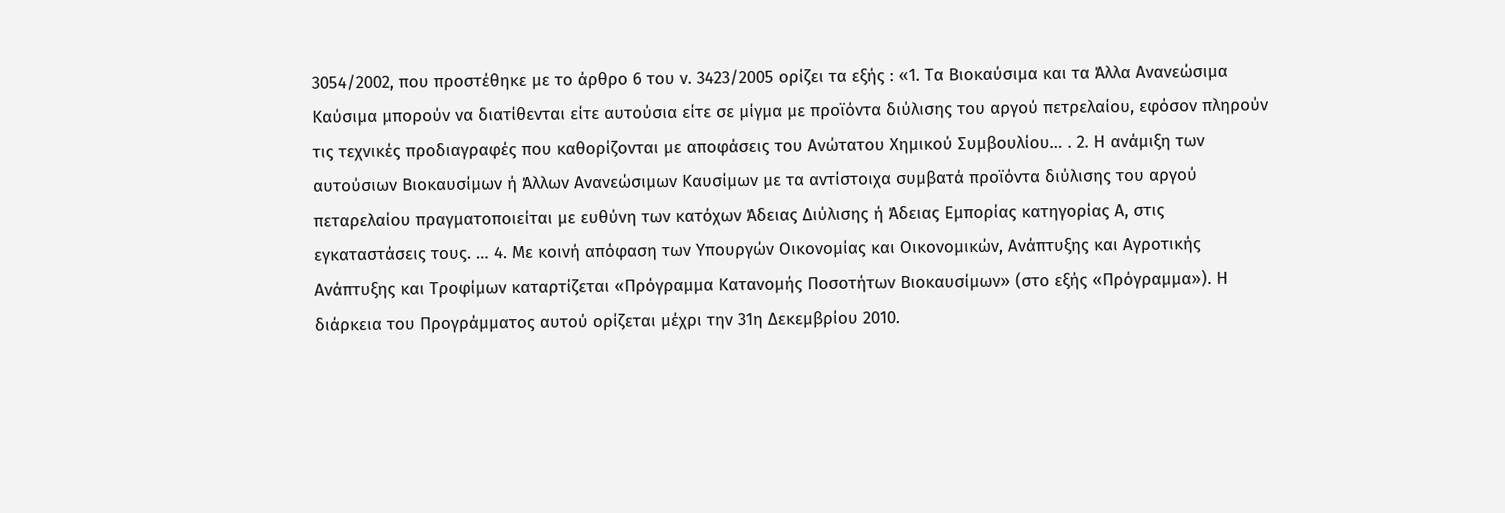3054/2002, που προστέθηκε με το άρθρο 6 του ν. 3423/2005 ορίζει τα εξής : «1. Τα Βιοκαύσιμα και τα Άλλα Ανανεώσιμα Καύσιμα μπορούν να διατίθενται είτε αυτούσια είτε σε μίγμα με προϊόντα διύλισης του αργού πετρελαίου, εφόσον πληρούν τις τεχνικές προδιαγραφές που καθορίζονται με αποφάσεις του Ανώτατου Χημικού Συμβουλίου… . 2. Η ανάμιξη των αυτούσιων Βιοκαυσίμων ή Άλλων Ανανεώσιμων Καυσίμων με τα αντίστοιχα συμβατά προϊόντα διύλισης του αργού πεταρελαίου πραγματοποιείται με ευθύνη των κατόχων Άδειας Διύλισης ή Άδειας Εμπορίας κατηγορίας Α, στις εγκαταστάσεις τους. … 4. Με κοινή απόφαση των Υπουργών Οικονομίας και Οικονομικών, Ανάπτυξης και Αγροτικής Ανάπτυξης και Τροφίμων καταρτίζεται «Πρόγραμμα Κατανομής Ποσοτήτων Βιοκαυσίμων» (στο εξής «Πρόγραμμα»). Η διάρκεια του Προγράμματος αυτού ορίζεται μέχρι την 31η Δεκεμβρίου 2010.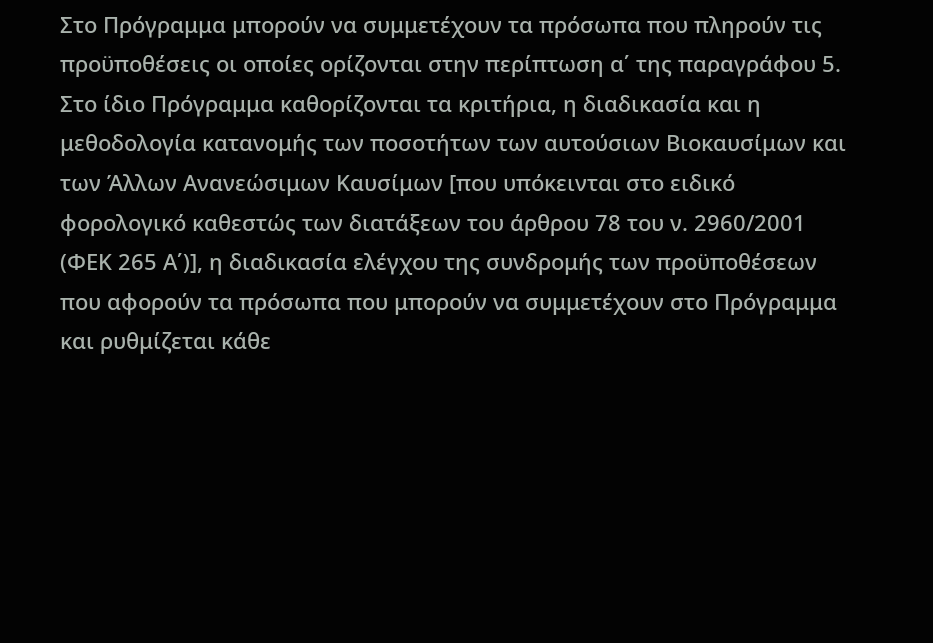Στο Πρόγραμμα μπορούν να συμμετέχουν τα πρόσωπα που πληρούν τις προϋποθέσεις οι οποίες ορίζονται στην περίπτωση α΄ της παραγράφου 5. Στο ίδιο Πρόγραμμα καθορίζονται τα κριτήρια, η διαδικασία και η μεθοδολογία κατανομής των ποσοτήτων των αυτούσιων Βιοκαυσίμων και των Άλλων Ανανεώσιμων Καυσίμων [που υπόκεινται στο ειδικό φορολογικό καθεστώς των διατάξεων του άρθρου 78 του ν. 2960/2001 (ΦΕΚ 265 Α΄)], η διαδικασία ελέγχου της συνδρομής των προϋποθέσεων που αφορούν τα πρόσωπα που μπορούν να συμμετέχουν στο Πρόγραμμα και ρυθμίζεται κάθε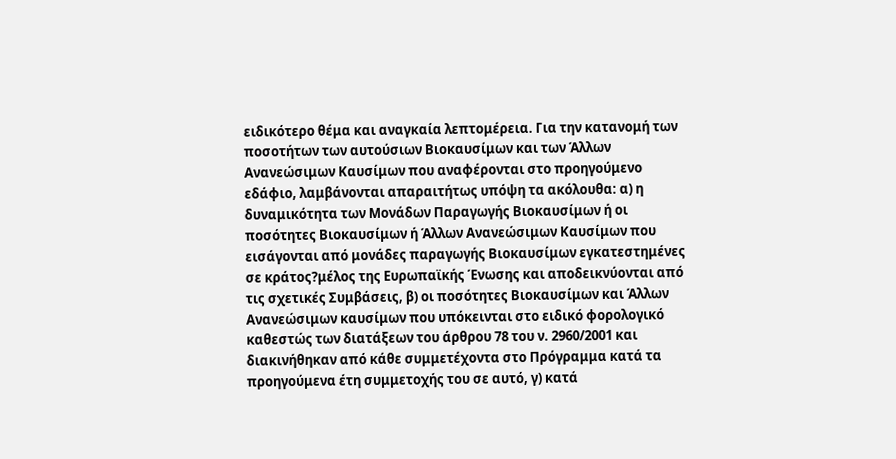ειδικότερο θέμα και αναγκαία λεπτομέρεια. Για την κατανομή των ποσοτήτων των αυτούσιων Βιοκαυσίμων και των Άλλων Ανανεώσιμων Καυσίμων που αναφέρονται στο προηγούμενο εδάφιο, λαμβάνονται απαραιτήτως υπόψη τα ακόλουθα: α) η δυναμικότητα των Μονάδων Παραγωγής Βιοκαυσίμων ή οι ποσότητες Βιοκαυσίμων ή Άλλων Ανανεώσιμων Καυσίμων που εισάγονται από μονάδες παραγωγής Βιοκαυσίμων εγκατεστημένες σε κράτος?μέλος της Ευρωπαϊκής Ένωσης και αποδεικνύονται από τις σχετικές Συμβάσεις, β) οι ποσότητες Βιοκαυσίμων και Άλλων Ανανεώσιμων καυσίμων που υπόκεινται στο ειδικό φορολογικό καθεστώς των διατάξεων του άρθρου 78 του ν. 2960/2001 και διακινήθηκαν από κάθε συμμετέχοντα στο Πρόγραμμα κατά τα προηγούμενα έτη συμμετοχής του σε αυτό, γ) κατά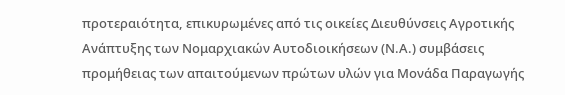προτεραιότητα, επικυρωμένες από τις οικείες Διευθύνσεις Αγροτικής Ανάπτυξης των Νομαρχιακών Αυτοδιοικήσεων (Ν.Α.) συμβάσεις προμήθειας των απαιτούμενων πρώτων υλών για Μονάδα Παραγωγής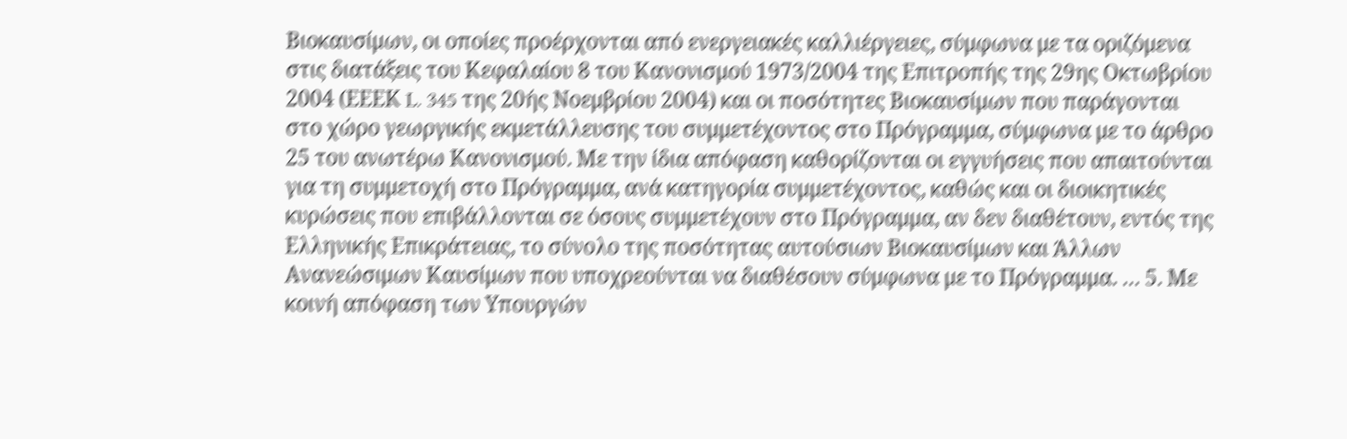Βιοκαυσίμων, οι οποίες προέρχονται από ενεργειακές καλλιέργειες, σύμφωνα με τα οριζόμενα στις διατάξεις του Κεφαλαίου 8 του Κανονισμού 1973/2004 της Επιτροπής της 29ης Οκτωβρίου 2004 (ΕΕΕΚ L. 345 της 20ής Νοεμβρίου 2004) και οι ποσότητες Βιοκαυσίμων που παράγονται στο χώρο γεωργικής εκμετάλλευσης του συμμετέχοντος στο Πρόγραμμα, σύμφωνα με το άρθρο 25 του ανωτέρω Κανονισμού. Με την ίδια απόφαση καθορίζονται οι εγγυήσεις που απαιτούνται για τη συμμετοχή στο Πρόγραμμα, ανά κατηγορία συμμετέχοντος, καθώς και οι διοικητικές κυρώσεις που επιβάλλονται σε όσους συμμετέχουν στο Πρόγραμμα, αν δεν διαθέτουν, εντός της Ελληνικής Επικράτειας, το σύνολο της ποσότητας αυτούσιων Βιοκαυσίμων και Άλλων Ανανεώσιμων Καυσίμων που υποχρεούνται να διαθέσουν σύμφωνα με το Πρόγραμμα. … 5. Με κοινή απόφαση των Υπουργών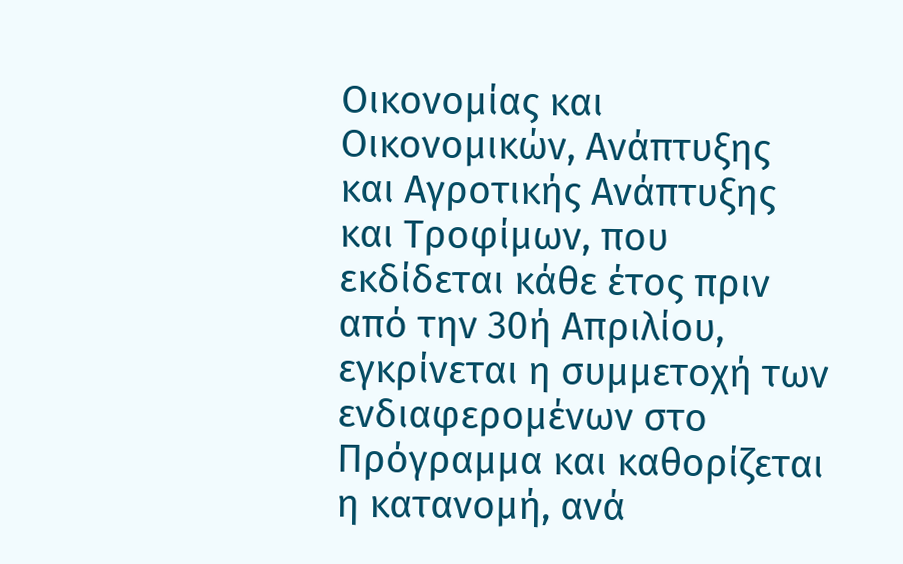Οικονομίας και Οικονομικών, Ανάπτυξης και Αγροτικής Ανάπτυξης και Τροφίμων, που εκδίδεται κάθε έτος πριν από την 30ή Απριλίου, εγκρίνεται η συμμετοχή των ενδιαφερομένων στο Πρόγραμμα και καθορίζεται η κατανομή, ανά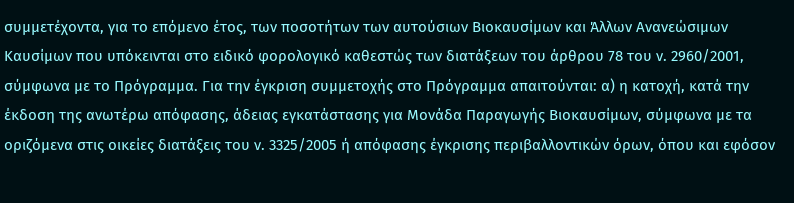συμμετέχοντα, για το επόμενο έτος, των ποσοτήτων των αυτούσιων Βιοκαυσίμων και Άλλων Ανανεώσιμων Καυσίμων που υπόκεινται στο ειδικό φορολογικό καθεστώς των διατάξεων του άρθρου 78 του ν. 2960/2001, σύμφωνα με το Πρόγραμμα. Για την έγκριση συμμετοχής στο Πρόγραμμα απαιτούνται: α) η κατοχή, κατά την έκδοση της ανωτέρω απόφασης, άδειας εγκατάστασης για Μονάδα Παραγωγής Βιοκαυσίμων, σύμφωνα με τα οριζόμενα στις οικείες διατάξεις του ν. 3325/2005 ή απόφασης έγκρισης περιβαλλοντικών όρων, όπου και εφόσον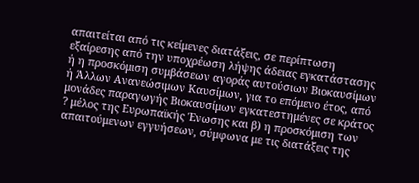απαιτείται από τις κείμενες διατάξεις, σε περίπτωση εξαίρεσης από την υποχρέωση λήψης άδειας εγκατάστασης ή η προσκόμιση συμβάσεων αγοράς αυτούσιων Βιοκαυσίμων ή Άλλων Ανανεώσιμων Καυσίμων, για το επόμενο έτος, από μονάδες παραγωγής Βιοκαυσίμων εγκατεστημένες σε κράτος ? μέλος της Ευρωπαϊκής Ένωσης και β) η προσκόμιση των απαιτούμενων εγγυήσεων, σύμφωνα με τις διατάξεις της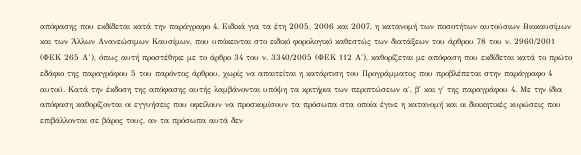απόφασης που εκδίδεται κατά την παράγραφο 4. Ειδικά για τα έτη 2005, 2006 και 2007, η κατανομή των ποσοτήτων αυτούσιων Βιοκαυσίμων και των Άλλων Ανανεώσιμων Καυσίμων, που υπόκεινται στο ειδικό φορολογικό καθεστώς των διατάξεων του άρθρου 78 του ν. 2960/2001 (ΦΕΚ 265 Α’), όπως αυτή προστέθηκε με το άρθρο 34 του ν. 3340/2005 (ΦΕΚ 112 Α΄), καθορίζεται με απόφαση που εκδίδεται κατά το πρώτο εδάφιο της παραγράφου 5 του παρόντος άρθρου, χωρίς να απαιτείται η κατάρτιση του Προγράμματος που προβλέπεται στην παράγραφο 4 αυτού. Κατά την έκδοση της απόφασης αυτής λαμβάνονται υπόψη τα κριτήρια των περιπτώσεων α΄, β΄ και γ΄ της παραγράφου 4. Με την ίδια απόφαση καθορίζονται οι εγγυήσεις που οφείλουν να προσκομίσουν τα πρόσωπα στα οποία έγινε η κατανομή και οι διοικητικές κυρώσεις που επιβάλλονται σε βάρος τους, αν τα πρόσωπα αυτά δεν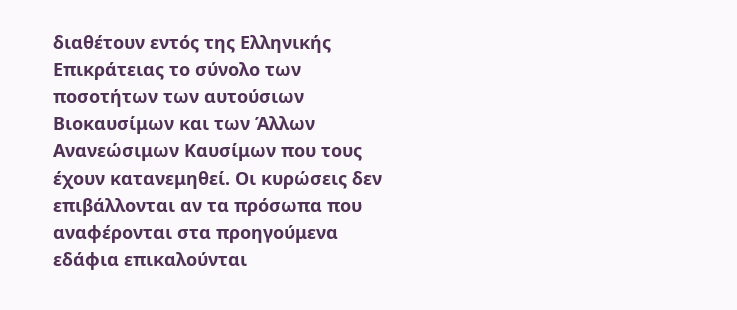διαθέτουν εντός της Ελληνικής Επικράτειας το σύνολο των ποσοτήτων των αυτούσιων Βιοκαυσίμων και των Άλλων Ανανεώσιμων Καυσίμων που τους έχουν κατανεμηθεί. Οι κυρώσεις δεν επιβάλλονται αν τα πρόσωπα που αναφέρονται στα προηγούμενα εδάφια επικαλούνται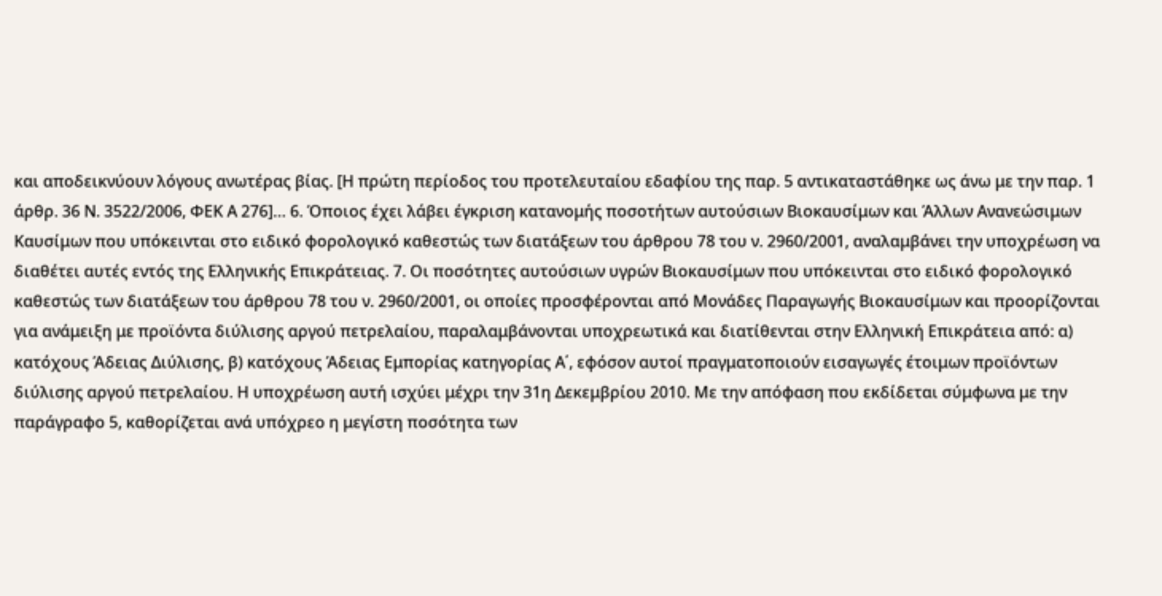και αποδεικνύουν λόγους ανωτέρας βίας. [Η πρώτη περίοδος του προτελευταίου εδαφίου της παρ. 5 αντικαταστάθηκε ως άνω με την παρ. 1 άρθρ. 36 Ν. 3522/2006, ΦΕΚ Α 276]… 6. Όποιος έχει λάβει έγκριση κατανομής ποσοτήτων αυτούσιων Βιοκαυσίμων και Άλλων Ανανεώσιμων Καυσίμων που υπόκεινται στο ειδικό φορολογικό καθεστώς των διατάξεων του άρθρου 78 του ν. 2960/2001, αναλαμβάνει την υποχρέωση να διαθέτει αυτές εντός της Ελληνικής Επικράτειας. 7. Οι ποσότητες αυτούσιων υγρών Βιοκαυσίμων που υπόκεινται στο ειδικό φορολογικό καθεστώς των διατάξεων του άρθρου 78 του ν. 2960/2001, οι οποίες προσφέρονται από Μονάδες Παραγωγής Βιοκαυσίμων και προορίζονται για ανάμειξη με προϊόντα διύλισης αργού πετρελαίου, παραλαμβάνονται υποχρεωτικά και διατίθενται στην Ελληνική Επικράτεια από: α) κατόχους Άδειας Διύλισης, β) κατόχους Άδειας Εμπορίας κατηγορίας Α΄, εφόσον αυτοί πραγματοποιούν εισαγωγές έτοιμων προϊόντων διύλισης αργού πετρελαίου. Η υποχρέωση αυτή ισχύει μέχρι την 31η Δεκεμβρίου 2010. Με την απόφαση που εκδίδεται σύμφωνα με την παράγραφο 5, καθορίζεται ανά υπόχρεο η μεγίστη ποσότητα των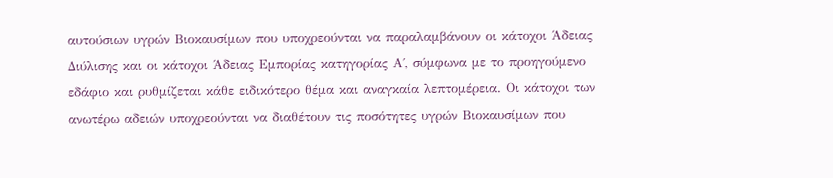αυτούσιων υγρών Βιοκαυσίμων που υποχρεούνται να παραλαμβάνουν οι κάτοχοι Άδειας Διύλισης και οι κάτοχοι Άδειας Εμπορίας κατηγορίας Α΄, σύμφωνα με το προηγούμενο εδάφιο και ρυθμίζεται κάθε ειδικότερο θέμα και αναγκαία λεπτομέρεια. Οι κάτοχοι των ανωτέρω αδειών υποχρεούνται να διαθέτουν τις ποσότητες υγρών Βιοκαυσίμων που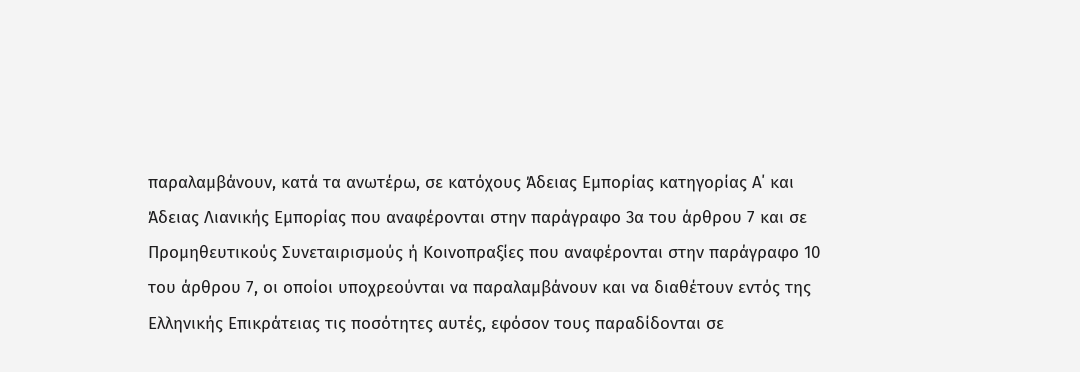παραλαμβάνουν, κατά τα ανωτέρω, σε κατόχους Άδειας Εμπορίας κατηγορίας Α΄ και Άδειας Λιανικής Εμπορίας που αναφέρονται στην παράγραφο 3α του άρθρου 7 και σε Προμηθευτικούς Συνεταιρισμούς ή Κοινοπραξίες που αναφέρονται στην παράγραφο 10 του άρθρου 7, οι οποίοι υποχρεούνται να παραλαμβάνουν και να διαθέτουν εντός της Ελληνικής Επικράτειας τις ποσότητες αυτές, εφόσον τους παραδίδονται σε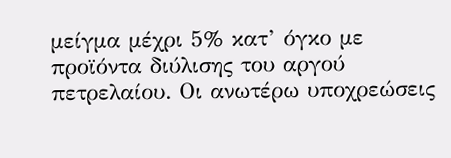μείγμα μέχρι 5% κατ’ όγκο με προϊόντα διύλισης του αργού πετρελαίου. Οι ανωτέρω υποχρεώσεις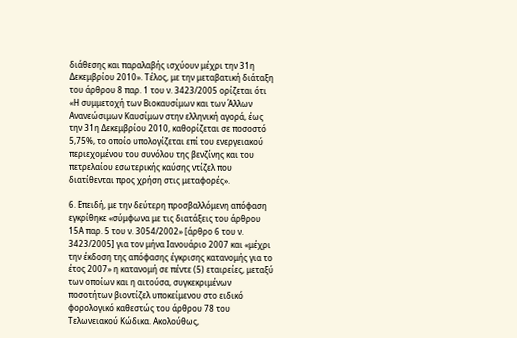διάθεσης και παραλαβής ισχύουν μέχρι την 31η Δεκεμβρίου 2010». Τέλος, με την μεταβατική διάταξη του άρθρου 8 παρ. 1 του ν. 3423/2005 ορίζεται ότι «Η συμμετοχή των Βιοκαυσίμων και των Άλλων Ανανεώσιμων Καυσίμων στην ελληνική αγορά, έως την 31η Δεκεμβρίου 2010, καθορίζεται σε ποσοστό 5,75%, το οποίο υπολογίζεται επί του ενεργειακού περιεχομένου του συνόλου της βενζίνης και του πετρελαίου εσωτερικής καύσης ντίζελ που διατίθενται προς χρήση στις μεταφορές».

6. Επειδή, με την δεύτερη προσβαλλόμενη απόφαση εγκρίθηκε «σύμφωνα με τις διατάξεις του άρθρου 15Α παρ. 5 του ν. 3054/2002» [άρθρο 6 του ν. 3423/2005] για τον μήνα Ιανουάριο 2007 και «μέχρι την έκδοση της απόφασης έγκρισης κατανομής για το έτος 2007» η κατανομή σε πέντε (5) εταιρείες, μεταξύ των οποίων και η αιτούσα, συγκεκριμένων ποσοτήτων βιοντίζελ υποκείμενου στο ειδικό φορολογικό καθεστώς του άρθρου 78 του Τελωνειακού Κώδικα. Ακολούθως,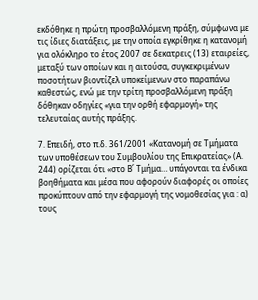εκδόθηκε η πρώτη προσβαλλόμενη πράξη, σύμφωνα με τις ίδιες διατάξεις, με την οποία εγκρίθηκε η κατανομή για ολόκληρο το έτος 2007 σε δεκατρεις (13) εταιρείες, μεταξύ των οποίων και η αιτούσα, συγκεκριμένων ποσοτήτων βιοντίζελ υποκείμενων στο παραπάνω καθεστώς, ενώ με την τρίτη προσβαλλόμενη πράξη δόθηκαν οδηγίες «για την ορθή εφαρμογή» της τελευταίας αυτής πράξης.

7. Επειδή, στο π.δ. 361/2001 «Κατανομή σε Τμήματα των υποθέσεων του Συμβουλίου της Επικρατείας» (Α. 244) ορίζεται ότι «στο Β΄ Τμήμα… υπάγονται τα ένδικα βοηθήματα και μέσα που αφορούν διαφορές οι οποίες προκύπτουν από την εφαρμογή της νομοθεσίας για : α) τους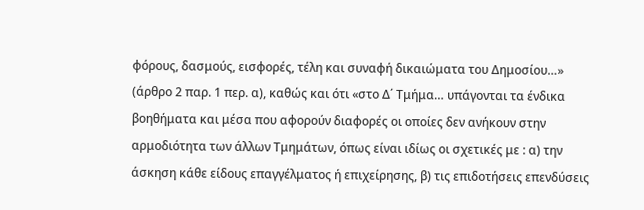φόρους, δασμούς, εισφορές, τέλη και συναφή δικαιώματα του Δημοσίου…» (άρθρο 2 παρ. 1 περ. α), καθώς και ότι «στο Δ΄ Τμήμα… υπάγονται τα ένδικα βοηθήματα και μέσα που αφορούν διαφορές οι οποίες δεν ανήκουν στην αρμοδιότητα των άλλων Τμημάτων, όπως είναι ιδίως οι σχετικές με : α) την άσκηση κάθε είδους επαγγέλματος ή επιχείρησης, β) τις επιδοτήσεις επενδύσεις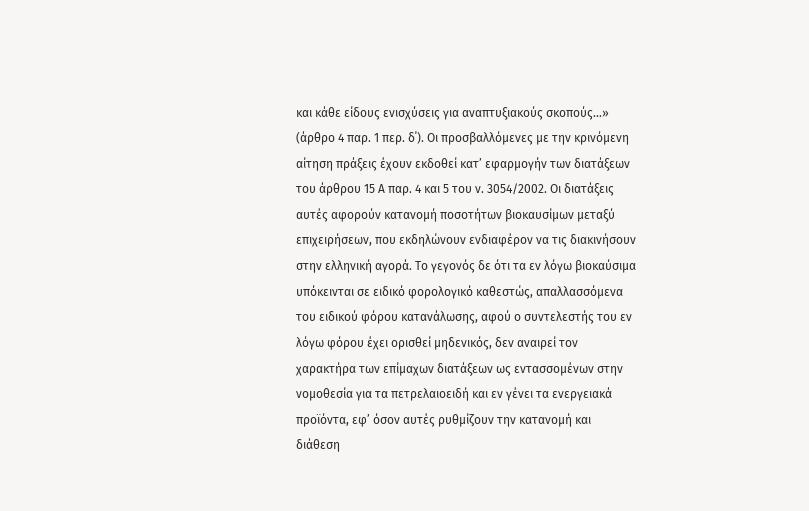και κάθε είδους ενισχύσεις για αναπτυξιακούς σκοπούς…» (άρθρο 4 παρ. 1 περ. δ΄). Οι προσβαλλόμενες με την κρινόμενη αίτηση πράξεις έχουν εκδοθεί κατ’ εφαρμογήν των διατάξεων του άρθρου 15 Α παρ. 4 και 5 του ν. 3054/2002. Οι διατάξεις αυτές αφορούν κατανομή ποσοτήτων βιοκαυσίμων μεταξύ επιχειρήσεων, που εκδηλώνουν ενδιαφέρον να τις διακινήσουν στην ελληνική αγορά. Το γεγονός δε ότι τα εν λόγω βιοκαύσιμα υπόκεινται σε ειδικό φορολογικό καθεστώς, απαλλασσόμενα του ειδικού φόρου κατανάλωσης, αφού ο συντελεστής του εν λόγω φόρου έχει ορισθεί μηδενικός, δεν αναιρεί τον χαρακτήρα των επίμαχων διατάξεων ως εντασσομένων στην νομοθεσία για τα πετρελαιοειδή και εν γένει τα ενεργειακά προϊόντα, εφ’ όσον αυτές ρυθμίζουν την κατανομή και διάθεση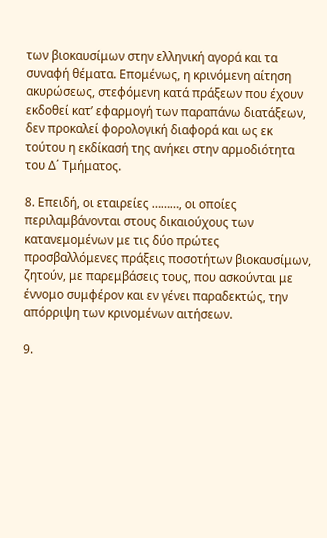των βιοκαυσίμων στην ελληνική αγορά και τα συναφή θέματα. Επομένως, η κρινόμενη αίτηση ακυρώσεως, στεφόμενη κατά πράξεων που έχουν εκδοθεί κατ’ εφαρμογή των παραπάνω διατάξεων, δεν προκαλεί φορολογική διαφορά και ως εκ τούτου η εκδίκασή της ανήκει στην αρμοδιότητα του Δ΄ Τμήματος.

8. Επειδή, οι εταιρείες ………, οι οποίες περιλαμβάνονται στους δικαιούχους των κατανεμομένων με τις δύο πρώτες προσβαλλόμενες πράξεις ποσοτήτων βιοκαυσίμων, ζητούν, με παρεμβάσεις τους, που ασκούνται με έννομο συμφέρον και εν γένει παραδεκτώς, την απόρριψη των κρινομένων αιτήσεων.

9.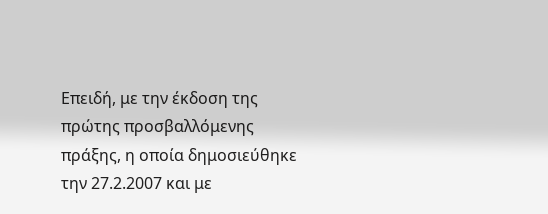Επειδή, με την έκδοση της πρώτης προσβαλλόμενης πράξης, η οποία δημοσιεύθηκε την 27.2.2007 και με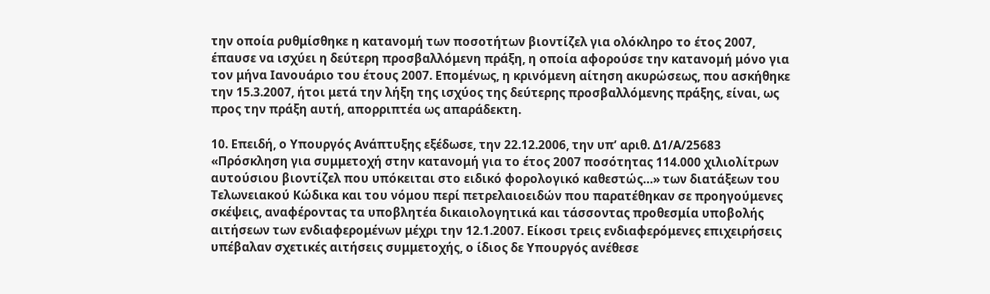την οποία ρυθμίσθηκε η κατανομή των ποσοτήτων βιοντίζελ για ολόκληρο το έτος 2007, έπαυσε να ισχύει η δεύτερη προσβαλλόμενη πράξη, η οποία αφορούσε την κατανομή μόνο για τον μήνα Ιανουάριο του έτους 2007. Επομένως, η κρινόμενη αίτηση ακυρώσεως, που ασκήθηκε την 15.3.2007, ήτοι μετά την λήξη της ισχύος της δεύτερης προσβαλλόμενης πράξης, είναι, ως προς την πράξη αυτή, απορριπτέα ως απαράδεκτη.

10. Επειδή, ο Υπουργός Ανάπτυξης εξέδωσε, την 22.12.2006, την υπ’ αριθ. Δ1/Α/25683 «Πρόσκληση για συμμετοχή στην κατανομή για το έτος 2007 ποσότητας 114.000 χιλιολίτρων αυτούσιου βιοντίζελ που υπόκειται στο ειδικό φορολογικό καθεστώς…» των διατάξεων του Τελωνειακού Κώδικα και του νόμου περί πετρελαιοειδών που παρατέθηκαν σε προηγούμενες σκέψεις, αναφέροντας τα υποβλητέα δικαιολογητικά και τάσσοντας προθεσμία υποβολής αιτήσεων των ενδιαφερομένων μέχρι την 12.1.2007. Είκοσι τρεις ενδιαφερόμενες επιχειρήσεις υπέβαλαν σχετικές αιτήσεις συμμετοχής, ο ίδιος δε Υπουργός ανέθεσε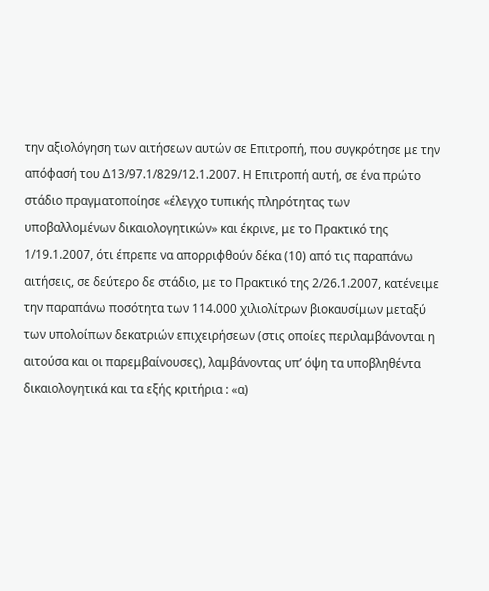την αξιολόγηση των αιτήσεων αυτών σε Επιτροπή, που συγκρότησε με την απόφασή του Δ13/97.1/829/12.1.2007. Η Επιτροπή αυτή, σε ένα πρώτο στάδιο πραγματοποίησε «έλεγχο τυπικής πληρότητας των υποβαλλομένων δικαιολογητικών» και έκρινε, με το Πρακτικό της 1/19.1.2007, ότι έπρεπε να απορριφθούν δέκα (10) από τις παραπάνω αιτήσεις, σε δεύτερο δε στάδιο, με το Πρακτικό της 2/26.1.2007, κατένειμε την παραπάνω ποσότητα των 114.000 χιλιολίτρων βιοκαυσίμων μεταξύ των υπολοίπων δεκατριών επιχειρήσεων (στις οποίες περιλαμβάνονται η αιτούσα και οι παρεμβαίνουσες), λαμβάνοντας υπ’ όψη τα υποβληθέντα δικαιολογητικά και τα εξής κριτήρια : «α)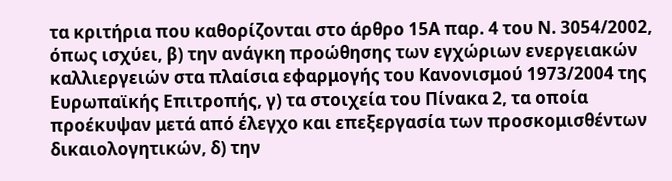τα κριτήρια που καθορίζονται στο άρθρο 15Α παρ. 4 του Ν. 3054/2002, όπως ισχύει, β) την ανάγκη προώθησης των εγχώριων ενεργειακών καλλιεργειών στα πλαίσια εφαρμογής του Κανονισμού 1973/2004 της Ευρωπαϊκής Επιτροπής, γ) τα στοιχεία του Πίνακα 2, τα οποία προέκυψαν μετά από έλεγχο και επεξεργασία των προσκομισθέντων δικαιολογητικών, δ) την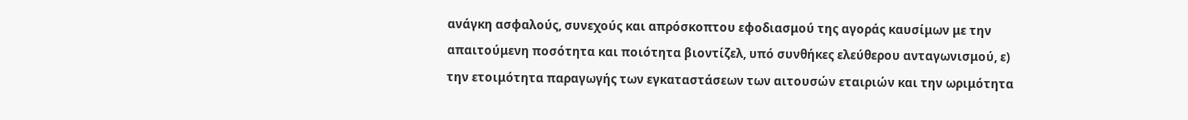ανάγκη ασφαλούς, συνεχούς και απρόσκοπτου εφοδιασμού της αγοράς καυσίμων με την απαιτούμενη ποσότητα και ποιότητα βιοντίζελ, υπό συνθήκες ελεύθερου ανταγωνισμού, ε) την ετοιμότητα παραγωγής των εγκαταστάσεων των αιτουσών εταιριών και την ωριμότητα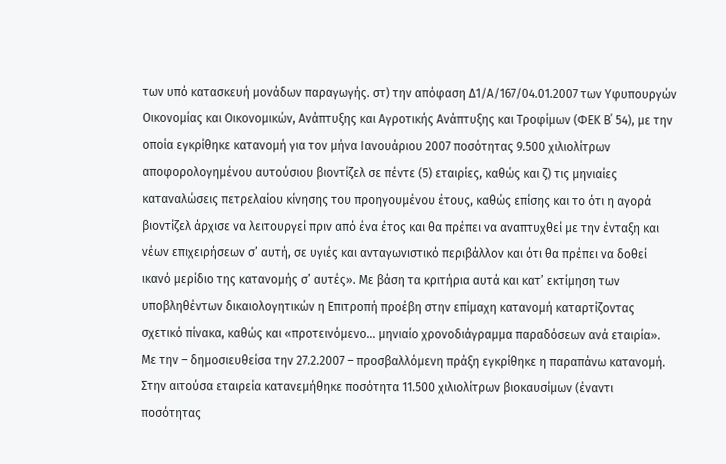των υπό κατασκευή μονάδων παραγωγής. στ) την απόφαση Δ1/Α/167/04.01.2007 των Υφυπουργών Οικονομίας και Οικονομικών, Ανάπτυξης και Αγροτικής Ανάπτυξης και Τροφίμων (ΦΕΚ Β΄ 54), με την οποία εγκρίθηκε κατανομή για τον μήνα Ιανουάριου 2007 ποσότητας 9.500 χιλιολίτρων αποφορολογημένου αυτούσιου βιοντίζελ σε πέντε (5) εταιρίες, καθώς και ζ) τις μηνιαίες καταναλώσεις πετρελαίου κίνησης του προηγουμένου έτους, καθώς επίσης και το ότι η αγορά βιοντίζελ άρχισε να λειτουργεί πριν από ένα έτος και θα πρέπει να αναπτυχθεί με την ένταξη και νέων επιχειρήσεων σ’ αυτή, σε υγιές και ανταγωνιστικό περιβάλλον και ότι θα πρέπει να δοθεί ικανό μερίδιο της κατανομής σ’ αυτές». Με βάση τα κριτήρια αυτά και κατ’ εκτίμηση των υποβληθέντων δικαιολογητικών η Επιτροπή προέβη στην επίμαχη κατανομή καταρτίζοντας σχετικό πίνακα, καθώς και «προτεινόμενο… μηνιαίο χρονοδιάγραμμα παραδόσεων ανά εταιρία». Με την – δημοσιευθείσα την 27.2.2007 – προσβαλλόμενη πράξη εγκρίθηκε η παραπάνω κατανομή. Στην αιτούσα εταιρεία κατανεμήθηκε ποσότητα 11.500 χιλιολίτρων βιοκαυσίμων (έναντι ποσότητας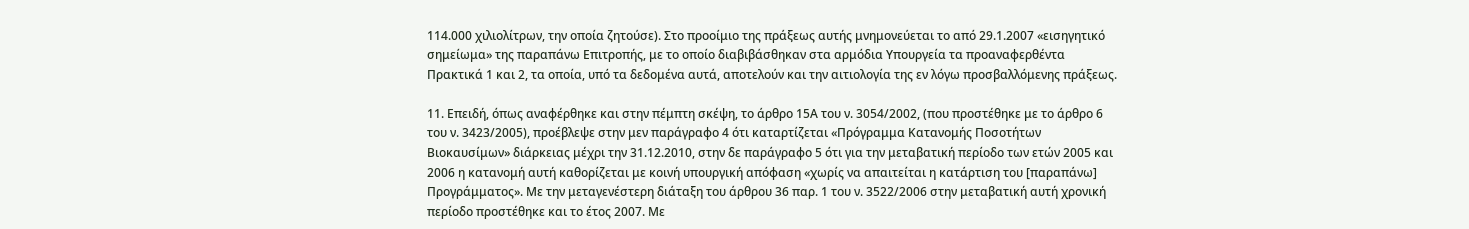114.000 χιλιολίτρων, την οποία ζητούσε). Στο προοίμιο της πράξεως αυτής μνημονεύεται το από 29.1.2007 «εισηγητικό σημείωμα» της παραπάνω Επιτροπής, με το οποίο διαβιβάσθηκαν στα αρμόδια Υπουργεία τα προαναφερθέντα Πρακτικά 1 και 2, τα οποία, υπό τα δεδομένα αυτά, αποτελούν και την αιτιολογία της εν λόγω προσβαλλόμενης πράξεως.

11. Επειδή, όπως αναφέρθηκε και στην πέμπτη σκέψη, το άρθρο 15Α του ν. 3054/2002, (που προστέθηκε με το άρθρο 6 του ν. 3423/2005), προέβλεψε στην μεν παράγραφο 4 ότι καταρτίζεται «Πρόγραμμα Κατανομής Ποσοτήτων Βιοκαυσίμων» διάρκειας μέχρι την 31.12.2010, στην δε παράγραφο 5 ότι για την μεταβατική περίοδο των ετών 2005 και 2006 η κατανομή αυτή καθορίζεται με κοινή υπουργική απόφαση «χωρίς να απαιτείται η κατάρτιση του [παραπάνω] Προγράμματος». Με την μεταγενέστερη διάταξη του άρθρου 36 παρ. 1 του ν. 3522/2006 στην μεταβατική αυτή χρονική περίοδο προστέθηκε και το έτος 2007. Με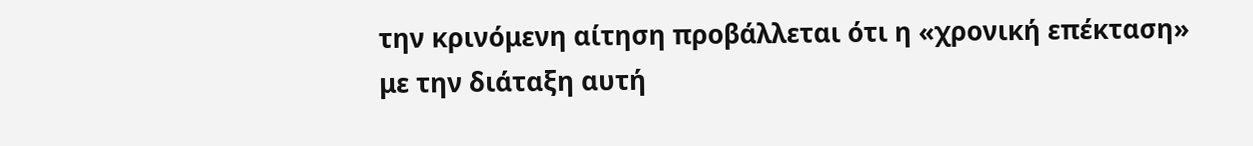την κρινόμενη αίτηση προβάλλεται ότι η «χρονική επέκταση» με την διάταξη αυτή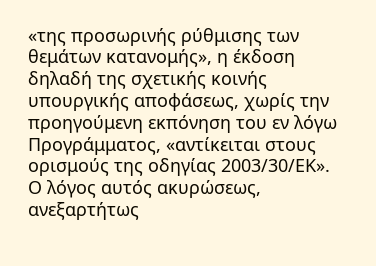«της προσωρινής ρύθμισης των θεμάτων κατανομής», η έκδοση δηλαδή της σχετικής κοινής υπουργικής αποφάσεως, χωρίς την προηγούμενη εκπόνηση του εν λόγω Προγράμματος, «αντίκειται στους ορισμούς της οδηγίας 2003/30/ΕΚ». Ο λόγος αυτός ακυρώσεως, ανεξαρτήτως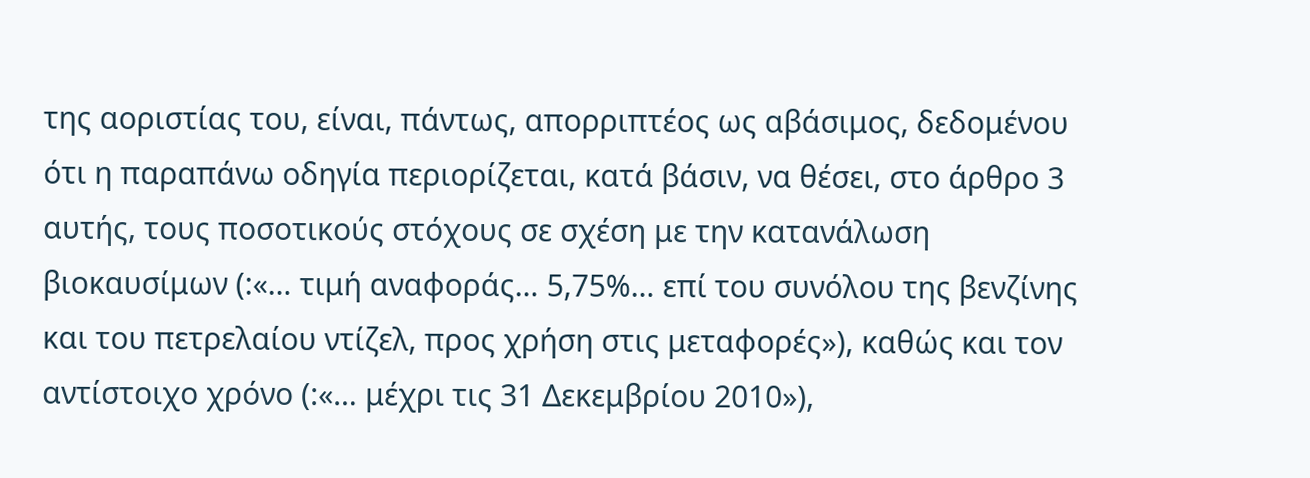της αοριστίας του, είναι, πάντως, απορριπτέος ως αβάσιμος, δεδομένου ότι η παραπάνω οδηγία περιορίζεται, κατά βάσιν, να θέσει, στο άρθρο 3 αυτής, τους ποσοτικούς στόχους σε σχέση με την κατανάλωση βιοκαυσίμων (:«… τιμή αναφοράς… 5,75%… επί του συνόλου της βενζίνης και του πετρελαίου ντίζελ, προς χρήση στις μεταφορές»), καθώς και τον αντίστοιχο χρόνο (:«… μέχρι τις 31 Δεκεμβρίου 2010»),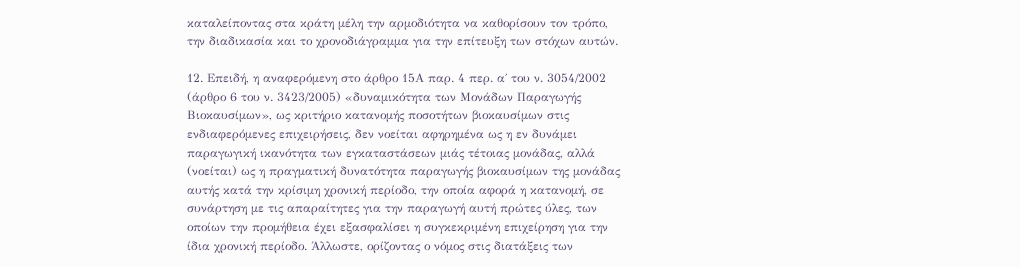καταλείποντας στα κράτη μέλη την αρμοδιότητα να καθορίσουν τον τρόπο, την διαδικασία και το χρονοδιάγραμμα για την επίτευξη των στόχων αυτών.

12. Επειδή, η αναφερόμενη στο άρθρο 15Α παρ. 4 περ. α΄ του ν. 3054/2002 (άρθρο 6 του ν. 3423/2005) «δυναμικότητα των Μονάδων Παραγωγής Βιοκαυσίμων», ως κριτήριο κατανομής ποσοτήτων βιοκαυσίμων στις ενδιαφερόμενες επιχειρήσεις, δεν νοείται αφηρημένα ως η εν δυνάμει παραγωγική ικανότητα των εγκαταστάσεων μιάς τέτοιας μονάδας, αλλά (νοείται) ως η πραγματική δυνατότητα παραγωγής βιοκαυσίμων της μονάδας αυτής κατά την κρίσιμη χρονική περίοδο, την οποία αφορά η κατανομή, σε συνάρτηση με τις απαραίτητες για την παραγωγή αυτή πρώτες ύλες, των οποίων την προμήθεια έχει εξασφαλίσει η συγκεκριμένη επιχείρηση για την ίδια χρονική περίοδο. Άλλωστε, ορίζοντας ο νόμος στις διατάξεις των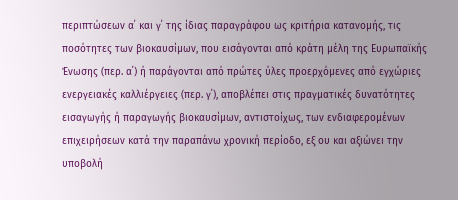περιπτώσεων α΄ και γ΄ της ίδιας παραγράφου ως κριτήρια κατανομής, τις ποσότητες των βιοκαυσίμων, που εισάγονται από κράτη μέλη της Ευρωπαϊκής Ένωσης (περ. α΄) ή παράγονται από πρώτες ύλες προερχόμενες από εγχώριες ενεργειακές καλλιέργειες (περ. γ΄), αποβλέπει στις πραγματικές δυνατότητες εισαγωγής ή παραγωγής βιοκαυσίμων, αντιστοίχως, των ενδιαφερομένων επιχειρήσεων κατά την παραπάνω χρονική περίοδο, εξ ου και αξιώνει την υποβολή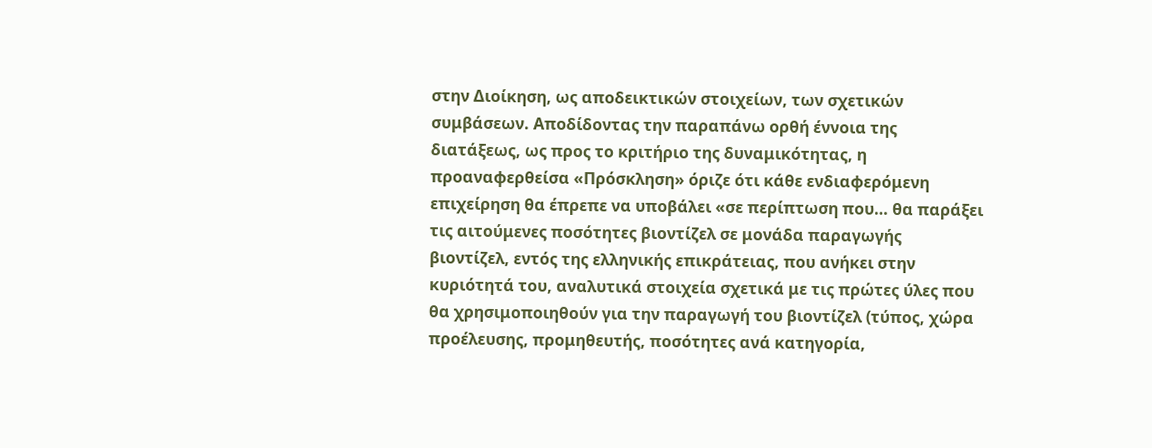στην Διοίκηση, ως αποδεικτικών στοιχείων, των σχετικών συμβάσεων. Αποδίδοντας την παραπάνω ορθή έννοια της διατάξεως, ως προς το κριτήριο της δυναμικότητας, η προαναφερθείσα «Πρόσκληση» όριζε ότι κάθε ενδιαφερόμενη επιχείρηση θα έπρεπε να υποβάλει «σε περίπτωση που… θα παράξει τις αιτούμενες ποσότητες βιοντίζελ σε μονάδα παραγωγής βιοντίζελ, εντός της ελληνικής επικράτειας, που ανήκει στην κυριότητά του, αναλυτικά στοιχεία σχετικά με τις πρώτες ύλες που θα χρησιμοποιηθούν για την παραγωγή του βιοντίζελ (τύπος, χώρα προέλευσης, προμηθευτής, ποσότητες ανά κατηγορία,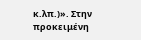κ.λπ.)». Στην προκειμένη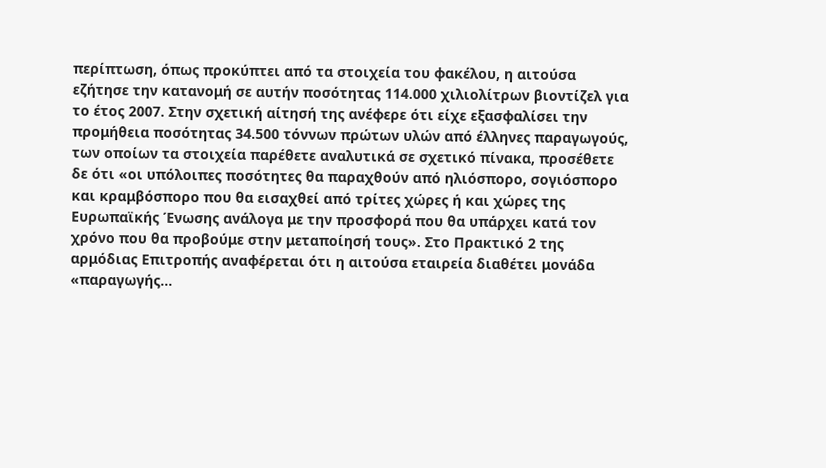περίπτωση, όπως προκύπτει από τα στοιχεία του φακέλου, η αιτούσα εζήτησε την κατανομή σε αυτήν ποσότητας 114.000 χιλιολίτρων βιοντίζελ για το έτος 2007. Στην σχετική αίτησή της ανέφερε ότι είχε εξασφαλίσει την προμήθεια ποσότητας 34.500 τόννων πρώτων υλών από έλληνες παραγωγούς, των οποίων τα στοιχεία παρέθετε αναλυτικά σε σχετικό πίνακα, προσέθετε δε ότι «οι υπόλοιπες ποσότητες θα παραχθούν από ηλιόσπορο, σογιόσπορο και κραμβόσπορο που θα εισαχθεί από τρίτες χώρες ή και χώρες της Ευρωπαϊκής Ένωσης ανάλογα με την προσφορά που θα υπάρχει κατά τον χρόνο που θα προβούμε στην μεταποίησή τους». Στο Πρακτικό 2 της αρμόδιας Επιτροπής αναφέρεται ότι η αιτούσα εταιρεία διαθέτει μονάδα «παραγωγής…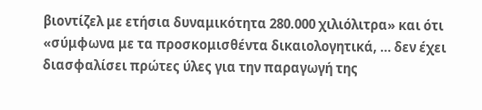βιοντίζελ με ετήσια δυναμικότητα 280.000 χιλιόλιτρα» και ότι «σύμφωνα με τα προσκομισθέντα δικαιολογητικά, … δεν έχει διασφαλίσει πρώτες ύλες για την παραγωγή της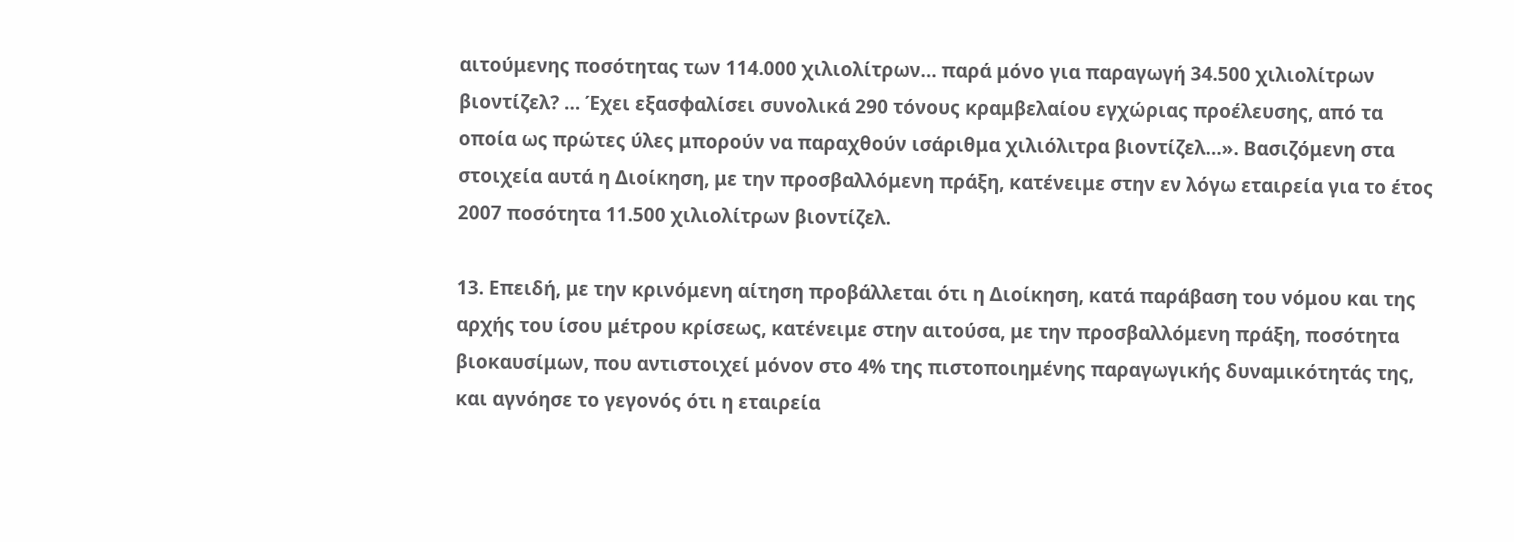αιτούμενης ποσότητας των 114.000 χιλιολίτρων… παρά μόνο για παραγωγή 34.500 χιλιολίτρων βιοντίζελ? … Έχει εξασφαλίσει συνολικά 290 τόνους κραμβελαίου εγχώριας προέλευσης, από τα οποία ως πρώτες ύλες μπορούν να παραχθούν ισάριθμα χιλιόλιτρα βιοντίζελ…». Βασιζόμενη στα στοιχεία αυτά η Διοίκηση, με την προσβαλλόμενη πράξη, κατένειμε στην εν λόγω εταιρεία για το έτος 2007 ποσότητα 11.500 χιλιολίτρων βιοντίζελ.

13. Επειδή, με την κρινόμενη αίτηση προβάλλεται ότι η Διοίκηση, κατά παράβαση του νόμου και της αρχής του ίσου μέτρου κρίσεως, κατένειμε στην αιτούσα, με την προσβαλλόμενη πράξη, ποσότητα βιοκαυσίμων, που αντιστοιχεί μόνον στο 4% της πιστοποιημένης παραγωγικής δυναμικότητάς της, και αγνόησε το γεγονός ότι η εταιρεία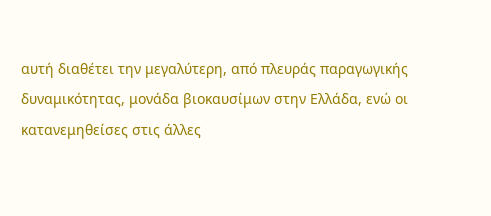αυτή διαθέτει την μεγαλύτερη, από πλευράς παραγωγικής δυναμικότητας, μονάδα βιοκαυσίμων στην Ελλάδα, ενώ οι κατανεμηθείσες στις άλλες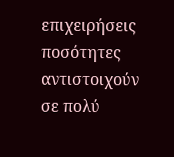επιχειρήσεις ποσότητες αντιστοιχούν σε πολύ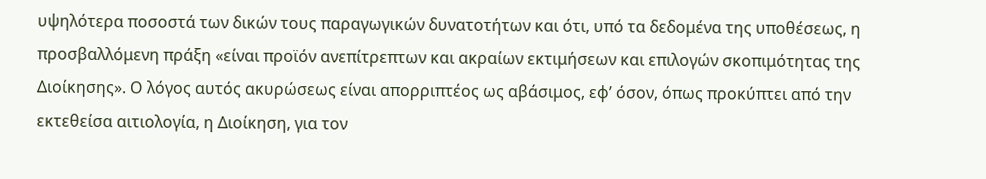υψηλότερα ποσοστά των δικών τους παραγωγικών δυνατοτήτων και ότι, υπό τα δεδομένα της υποθέσεως, η προσβαλλόμενη πράξη «είναι προϊόν ανεπίτρεπτων και ακραίων εκτιμήσεων και επιλογών σκοπιμότητας της Διοίκησης». Ο λόγος αυτός ακυρώσεως είναι απορριπτέος ως αβάσιμος, εφ’ όσον, όπως προκύπτει από την εκτεθείσα αιτιολογία, η Διοίκηση, για τον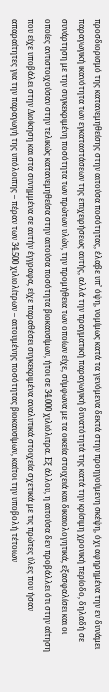προσδιορισμό της κατανεμηθείσης στην αιτούσα ποσότητας, έλαβε υπ’ όψη, νομίμως κατά τα γενόμενα δεκτά στην προηγούμενη σκέψη, όχι αφηρημένα την εν δυνάμει παραγωγική ικανότητα των εγκαταστάσεων της επιχειρήσεως αυτής, αλλά την πραγματική παραγωγική δυνατότητά της κατά την κρίσιμη χρονική περίοδο, δηλαδή σε συνάρτηση με την συγκεκριμένη ποσότητα των πρώτων υλών, την προμήθεια των οποίων είχε, σύμφωνα με τα οικεία στοιχειά και δικαιολογητικά, εξασφαλίσει και οι οποίες αντιστοιχούσαν στην τελικώς κατανεμηθείσα στην αιτούσα ποσότητα βιοκαυσίμων, ήτοι σε 34.000 χιλιόλιτρα. Εξ άλλου, η αιτούσα δεν προβάλλει ότι στην αίτηση που είχε υποβάλει στην Διοίκηση και στα συνημμένα σε αυτήν έγγραφα, είχε παραθέσει συγκεκριμένα αναλυτικά στοιχεία σχετικά με τις πρώτες ύλες που ήσαν απαραίτητες για την παραγωγή της υπόλοιπης – πέραν των 34.500 χιλιολίτρων – αιτουμένης ποσότητας βιοκαυσίμων, καίτοι την υποβολή τέτοιων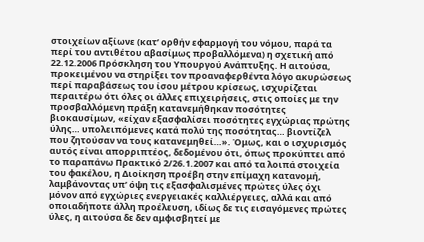στοιχείων αξίωνε (κατ’ ορθήν εφαρμογή του νόμου, παρά τα περί του αντιθέτου αβασίμως προβαλλόμενα) η σχετική από 22.12.2006 Πρόσκληση του Υπουργού Ανάπτυξης. Η αιτούσα, προκειμένου να στηρίξει τον προαναφερθέντα λόγο ακυρώσεως περί παραβάσεως του ίσου μέτρου κρίσεως, ισχυρίζεται περαιτέρω ότι όλες οι άλλες επιχειρήσεις, στις οποίες με την προσβαλλόμενη πράξη κατανεμήθηκαν ποσότητες βιοκαυσίμων, «είχαν εξασφαλίσει ποσότητες εγχώριας πρώτης ύλης… υπολειπόμενες κατά πολύ της ποσότητας… βιοντίζελ που ζητούσαν να τους κατανεμηθεί…». Όμως, και ο ισχυρισμός αυτός είναι απορριπτέος, δεδομένου ότι, όπως προκύπτει από το παραπάνω Πρακτικό 2/26.1.2007 και από τα λοιπά στοιχεία του φακέλου, η Διοίκηση προέβη στην επίμαχη κατανομή, λαμβάνοντας υπ’ όψη τις εξασφαλισμένες πρώτες ύλες όχι μόνον από εγχώριες ενεργειακές καλλιέργειες, αλλά και από οποιαδήποτε άλλη προέλευση, ιδίως δε τις εισαγόμενες πρώτες ύλες, η αιτούσα δε δεν αμφισβητεί με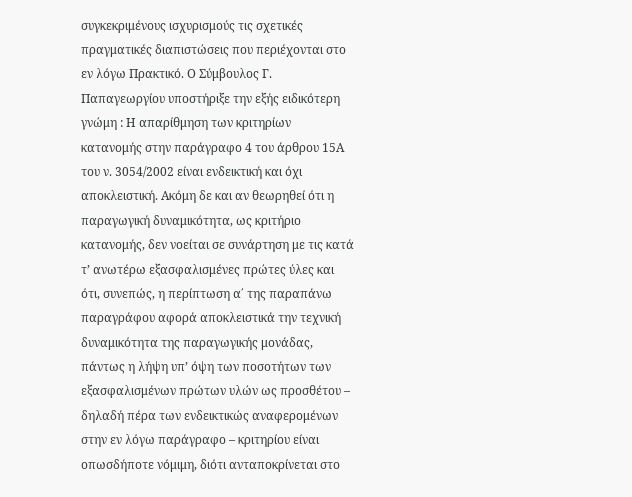συγκεκριμένους ισχυρισμούς τις σχετικές πραγματικές διαπιστώσεις που περιέχονται στο εν λόγω Πρακτικό. Ο Σύμβουλος Γ. Παπαγεωργίου υποστήριξε την εξής ειδικότερη γνώμη : Η απαρίθμηση των κριτηρίων κατανομής στην παράγραφο 4 του άρθρου 15Α του ν. 3054/2002 είναι ενδεικτική και όχι αποκλειστική. Ακόμη δε και αν θεωρηθεί ότι η παραγωγική δυναμικότητα, ως κριτήριο κατανομής, δεν νοείται σε συνάρτηση με τις κατά τ’ ανωτέρω εξασφαλισμένες πρώτες ύλες και ότι, συνεπώς, η περίπτωση α΄ της παραπάνω παραγράφου αφορά αποκλειστικά την τεχνική δυναμικότητα της παραγωγικής μονάδας, πάντως η λήψη υπ’ όψη των ποσοτήτων των εξασφαλισμένων πρώτων υλών ως προσθέτου – δηλαδή πέρα των ενδεικτικώς αναφερομένων στην εν λόγω παράγραφο – κριτηρίου είναι οπωσδήποτε νόμιμη, διότι ανταποκρίνεται στο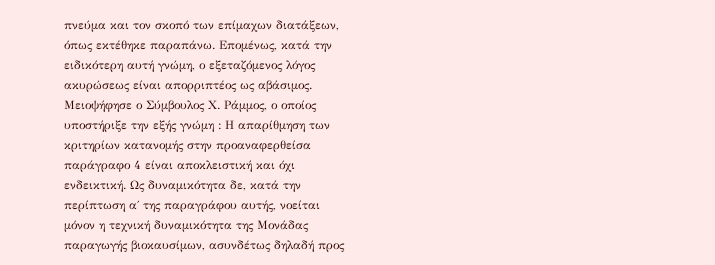πνεύμα και τον σκοπό των επίμαχων διατάξεων, όπως εκτέθηκε παραπάνω. Επομένως, κατά την ειδικότερη αυτή γνώμη, ο εξεταζόμενος λόγος ακυρώσεως είναι απορριπτέος ως αβάσιμος. Μειοψήφησε ο Σύμβουλος Χ. Ράμμος, ο οποίος υποστήριξε την εξής γνώμη : Η απαρίθμηση των κριτηρίων κατανομής στην προαναφερθείσα παράγραφο 4 είναι αποκλειστική και όχι ενδεικτική. Ως δυναμικότητα δε, κατά την περίπτωση α΄ της παραγράφου αυτής, νοείται μόνον η τεχνική δυναμικότητα της Μονάδας παραγωγής βιοκαυσίμων, ασυνδέτως δηλαδή προς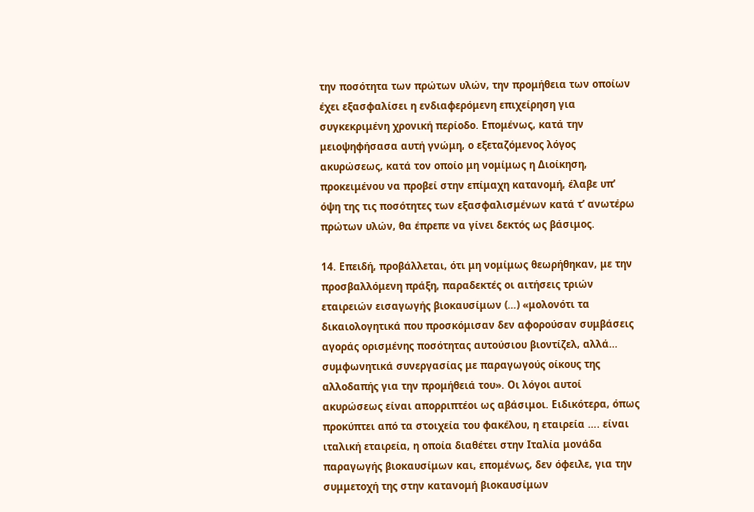την ποσότητα των πρώτων υλών, την προμήθεια των οποίων έχει εξασφαλίσει η ενδιαφερόμενη επιχείρηση για συγκεκριμένη χρονική περίοδο. Επομένως, κατά την μειοψηφήσασα αυτή γνώμη, ο εξεταζόμενος λόγος ακυρώσεως, κατά τον οποίο μη νομίμως η Διοίκηση, προκειμένου να προβεί στην επίμαχη κατανομή, έλαβε υπ’ όψη της τις ποσότητες των εξασφαλισμένων κατά τ’ ανωτέρω πρώτων υλών, θα έπρεπε να γίνει δεκτός ως βάσιμος.

14. Επειδή, προβάλλεται, ότι μη νομίμως θεωρήθηκαν, με την προσβαλλόμενη πράξη, παραδεκτές οι αιτήσεις τριών εταιρειών εισαγωγής βιοκαυσίμων (…) «μολονότι τα δικαιολογητικά που προσκόμισαν δεν αφορούσαν συμβάσεις αγοράς ορισμένης ποσότητας αυτούσιου βιοντίζελ, αλλά… συμφωνητικά συνεργασίας με παραγωγούς οίκους της αλλοδαπής για την προμήθειά του». Οι λόγοι αυτοί ακυρώσεως είναι απορριπτέοι ως αβάσιμοι. Ειδικότερα, όπως προκύπτει από τα στοιχεία του φακέλου, η εταιρεία …. είναι ιταλική εταιρεία, η οποία διαθέτει στην Ιταλία μονάδα παραγωγής βιοκαυσίμων και, επομένως, δεν όφειλε, για την συμμετοχή της στην κατανομή βιοκαυσίμων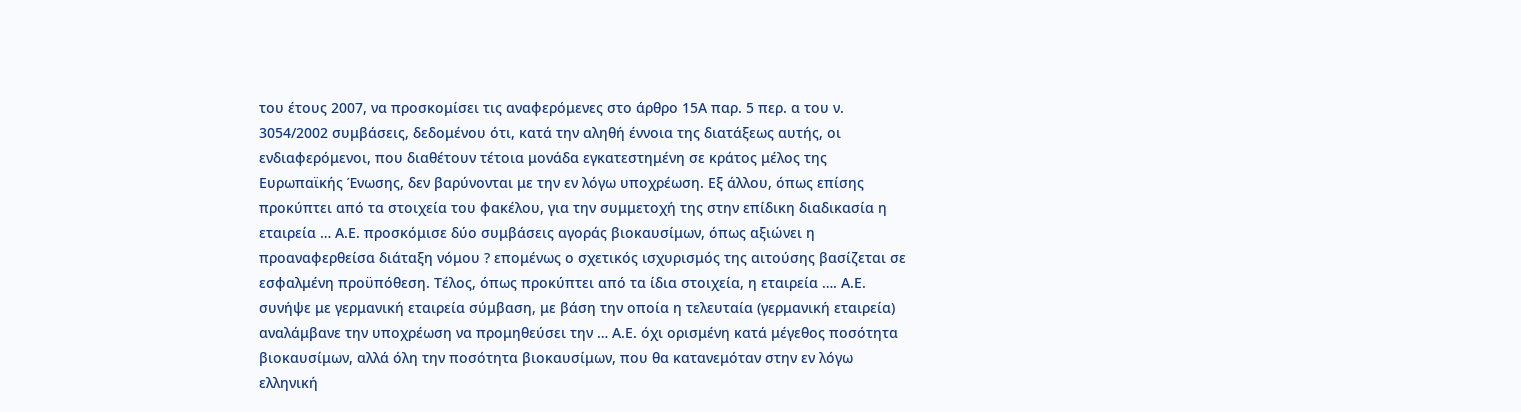του έτους 2007, να προσκομίσει τις αναφερόμενες στο άρθρο 15Α παρ. 5 περ. α του ν. 3054/2002 συμβάσεις, δεδομένου ότι, κατά την αληθή έννοια της διατάξεως αυτής, οι ενδιαφερόμενοι, που διαθέτουν τέτοια μονάδα εγκατεστημένη σε κράτος μέλος της Ευρωπαϊκής Ένωσης, δεν βαρύνονται με την εν λόγω υποχρέωση. Εξ άλλου, όπως επίσης προκύπτει από τα στοιχεία του φακέλου, για την συμμετοχή της στην επίδικη διαδικασία η εταιρεία … Α.Ε. προσκόμισε δύο συμβάσεις αγοράς βιοκαυσίμων, όπως αξιώνει η προαναφερθείσα διάταξη νόμου ? επομένως ο σχετικός ισχυρισμός της αιτούσης βασίζεται σε εσφαλμένη προϋπόθεση. Τέλος, όπως προκύπτει από τα ίδια στοιχεία, η εταιρεία …. Α.Ε. συνήψε με γερμανική εταιρεία σύμβαση, με βάση την οποία η τελευταία (γερμανική εταιρεία) αναλάμβανε την υποχρέωση να προμηθεύσει την … Α.Ε. όχι ορισμένη κατά μέγεθος ποσότητα βιοκαυσίμων, αλλά όλη την ποσότητα βιοκαυσίμων, που θα κατανεμόταν στην εν λόγω ελληνική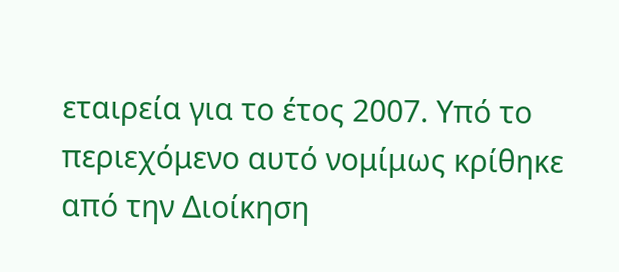εταιρεία για το έτος 2007. Υπό το περιεχόμενο αυτό νομίμως κρίθηκε από την Διοίκηση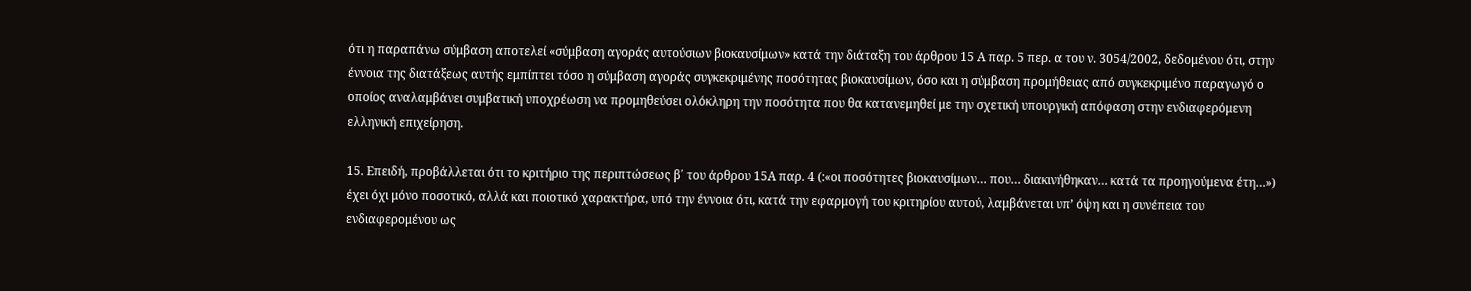ότι η παραπάνω σύμβαση αποτελεί «σύμβαση αγοράς αυτούσιων βιοκαυσίμων» κατά την διάταξη του άρθρου 15 Α παρ. 5 περ. α του ν. 3054/2002, δεδομένου ότι, στην έννοια της διατάξεως αυτής εμπίπτει τόσο η σύμβαση αγοράς συγκεκριμένης ποσότητας βιοκαυσίμων, όσο και η σύμβαση προμήθειας από συγκεκριμένο παραγωγό ο οποίος αναλαμβάνει συμβατική υποχρέωση να προμηθεύσει ολόκληρη την ποσότητα που θα κατανεμηθεί με την σχετική υπουργική απόφαση στην ενδιαφερόμενη ελληνική επιχείρηση.

15. Επειδή, προβάλλεται ότι το κριτήριο της περιπτώσεως β΄ του άρθρου 15Α παρ. 4 (:«οι ποσότητες βιοκαυσίμων… που… διακινήθηκαν… κατά τα προηγούμενα έτη…») έχει όχι μόνο ποσοτικό, αλλά και ποιοτικό χαρακτήρα, υπό την έννοια ότι, κατά την εφαρμογή του κριτηρίου αυτού, λαμβάνεται υπ’ όψη και η συνέπεια του ενδιαφερομένου ως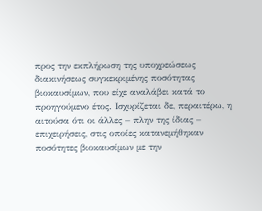προς την εκπλήρωση της υποχρεώσεως διακινήσεως συγκεκριμένης ποσότητας βιοκαυσίμων, που είχε αναλάβει κατά το προηγούμενο έτος. Ισχυρίζεται δε, περαιτέρω, η αιτούσα ότι οι άλλες – πλην της ίδιας – επιχειρήσεις, στις οποίες κατανεμήθηκαν ποσότητες βιοκαυσίμων με την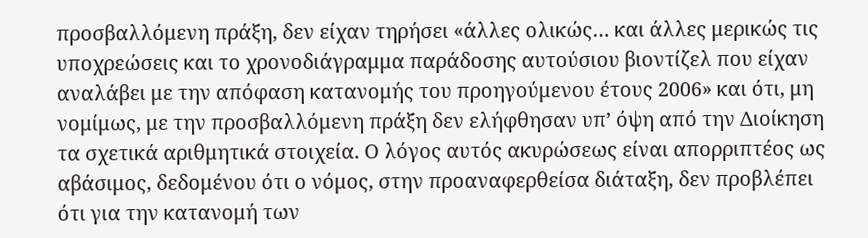προσβαλλόμενη πράξη, δεν είχαν τηρήσει «άλλες ολικώς… και άλλες μερικώς τις υποχρεώσεις και το χρονοδιάγραμμα παράδοσης αυτούσιου βιοντίζελ που είχαν αναλάβει με την απόφαση κατανομής του προηγούμενου έτους 2006» και ότι, μη νομίμως, με την προσβαλλόμενη πράξη δεν ελήφθησαν υπ’ όψη από την Διοίκηση τα σχετικά αριθμητικά στοιχεία. Ο λόγος αυτός ακυρώσεως είναι απορριπτέος ως αβάσιμος, δεδομένου ότι ο νόμος, στην προαναφερθείσα διάταξη, δεν προβλέπει ότι για την κατανομή των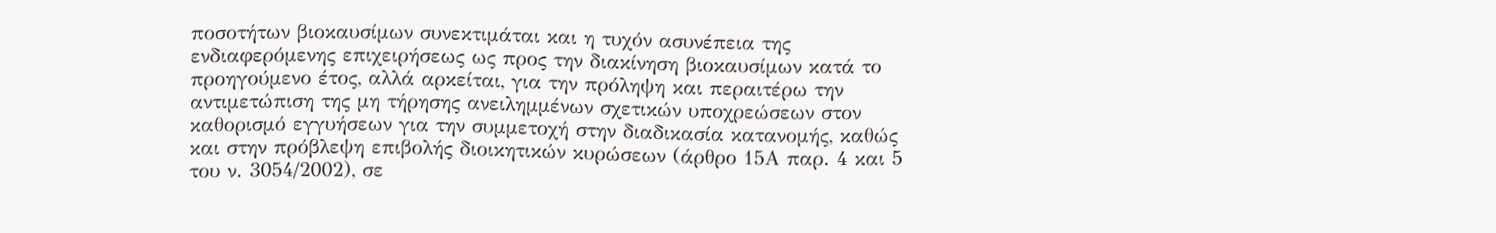ποσοτήτων βιοκαυσίμων συνεκτιμάται και η τυχόν ασυνέπεια της ενδιαφερόμενης επιχειρήσεως ως προς την διακίνηση βιοκαυσίμων κατά το προηγούμενο έτος, αλλά αρκείται, για την πρόληψη και περαιτέρω την αντιμετώπιση της μη τήρησης ανειλημμένων σχετικών υποχρεώσεων στον καθορισμό εγγυήσεων για την συμμετοχή στην διαδικασία κατανομής, καθώς και στην πρόβλεψη επιβολής διοικητικών κυρώσεων (άρθρο 15Α παρ. 4 και 5 του ν. 3054/2002), σε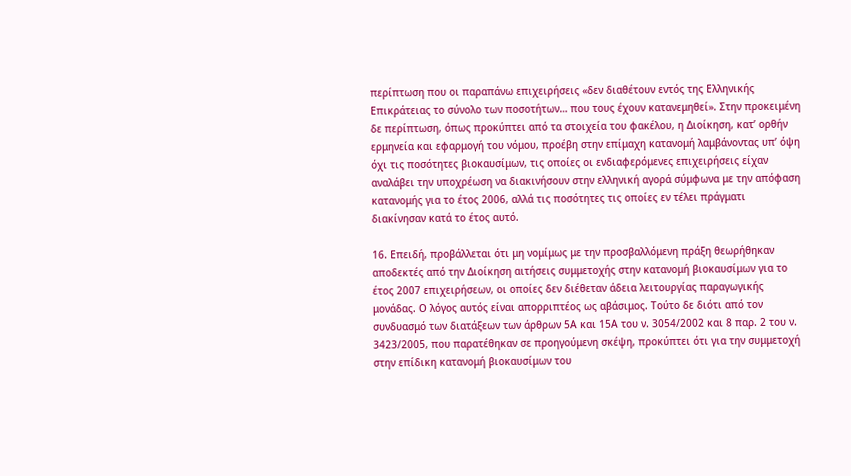περίπτωση που οι παραπάνω επιχειρήσεις «δεν διαθέτουν εντός της Ελληνικής Επικράτειας το σύνολο των ποσοτήτων… που τους έχουν κατανεμηθεί». Στην προκειμένη δε περίπτωση, όπως προκύπτει από τα στοιχεία του φακέλου, η Διοίκηση, κατ’ ορθήν ερμηνεία και εφαρμογή του νόμου, προέβη στην επίμαχη κατανομή λαμβάνοντας υπ’ όψη όχι τις ποσότητες βιοκαυσίμων, τις οποίες οι ενδιαφερόμενες επιχειρήσεις είχαν αναλάβει την υποχρέωση να διακινήσουν στην ελληνική αγορά σύμφωνα με την απόφαση κατανομής για το έτος 2006, αλλά τις ποσότητες τις οποίες εν τέλει πράγματι διακίνησαν κατά το έτος αυτό.

16. Επειδή, προβάλλεται ότι μη νομίμως με την προσβαλλόμενη πράξη θεωρήθηκαν αποδεκτές από την Διοίκηση αιτήσεις συμμετοχής στην κατανομή βιοκαυσίμων για το έτος 2007 επιχειρήσεων, οι οποίες δεν διέθεταν άδεια λειτουργίας παραγωγικής μονάδας. Ο λόγος αυτός είναι απορριπτέος ως αβάσιμος. Τούτο δε διότι από τον συνδυασμό των διατάξεων των άρθρων 5Α και 15Α του ν. 3054/2002 και 8 παρ. 2 του ν. 3423/2005, που παρατέθηκαν σε προηγούμενη σκέψη, προκύπτει ότι για την συμμετοχή στην επίδικη κατανομή βιοκαυσίμων του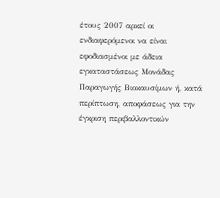έτους 2007 αρκεί οι ενδιαφερόμενοι να είναι εφοδιασμένοι με άδεια εγκαταστάσεως Μονάδας Παραγωγής Βιοκαυσίμων ή, κατά περίπτωση, αποφάσεως για την έγκριση περιβαλλοντικών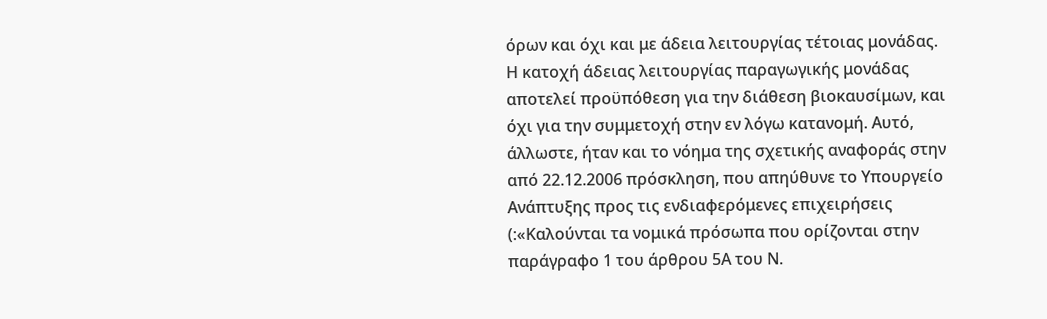όρων και όχι και με άδεια λειτουργίας τέτοιας μονάδας. Η κατοχή άδειας λειτουργίας παραγωγικής μονάδας αποτελεί προϋπόθεση για την διάθεση βιοκαυσίμων, και όχι για την συμμετοχή στην εν λόγω κατανομή. Αυτό, άλλωστε, ήταν και το νόημα της σχετικής αναφοράς στην από 22.12.2006 πρόσκληση, που απηύθυνε το Υπουργείο Ανάπτυξης προς τις ενδιαφερόμενες επιχειρήσεις (:«Καλούνται τα νομικά πρόσωπα που ορίζονται στην παράγραφο 1 του άρθρου 5Α του Ν.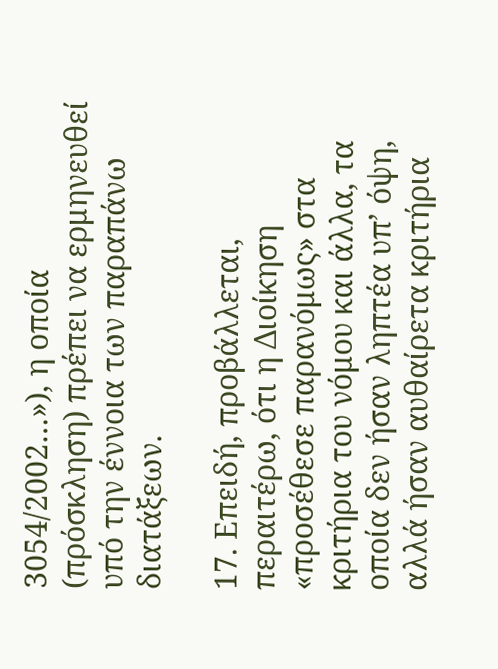3054/2002…»), η οποία (πρόσκληση) πρέπει να ερμηνευθεί υπό την έννοια των παραπάνω διατάξεων.

17. Επειδή, προβάλλεται, περαιτέρω, ότι η Διοίκηση «προσέθεσε παρανόμως» στα κριτήρια του νόμου και άλλα, τα οποία δεν ήσαν ληπτέα υπ’ όψη, αλλά ήσαν αυθαίρετα κριτήρια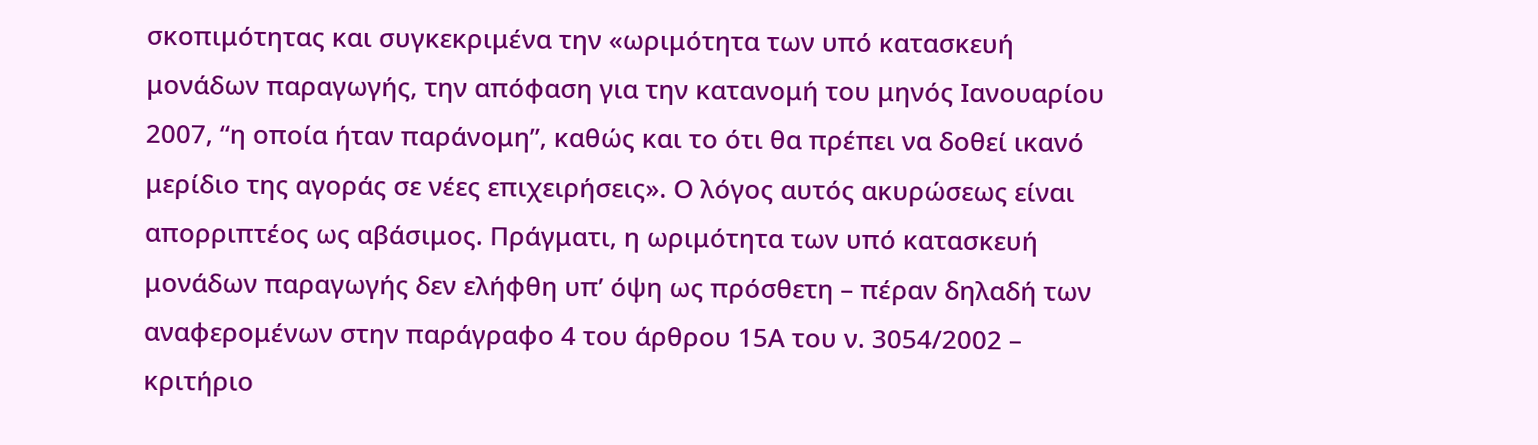σκοπιμότητας και συγκεκριμένα την «ωριμότητα των υπό κατασκευή μονάδων παραγωγής, την απόφαση για την κατανομή του μηνός Ιανουαρίου 2007, “η οποία ήταν παράνομη”, καθώς και το ότι θα πρέπει να δοθεί ικανό μερίδιο της αγοράς σε νέες επιχειρήσεις». Ο λόγος αυτός ακυρώσεως είναι απορριπτέος ως αβάσιμος. Πράγματι, η ωριμότητα των υπό κατασκευή μονάδων παραγωγής δεν ελήφθη υπ’ όψη ως πρόσθετη – πέραν δηλαδή των αναφερομένων στην παράγραφο 4 του άρθρου 15Α του ν. 3054/2002 – κριτήριο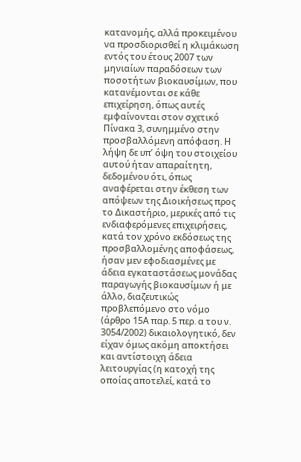κατανομής, αλλά προκειμένου να προσδιορισθεί η κλιμάκωση εντός του έτους 2007 των μηνιαίων παραδόσεων των ποσοτήτων βιοκαυσίμων, που κατανέμονται σε κάθε επιχείρηση, όπως αυτές εμφαίνονται στον σχετικό Πίνακα 3, συνημμένο στην προσβαλλόμενη απόφαση. Η λήψη δε υπ’ όψη του στοιχείου αυτού ήταν απαραίτητη, δεδομένου ότι, όπως αναφέρεται στην έκθεση των απόψεων της Διοικήσεως προς το Δικαστήριο, μερικές από τις ενδιαφερόμενες επιχειρήσεις, κατά τον χρόνο εκδόσεως της προσβαλλομένης αποφάσεως, ήσαν μεν εφοδιασμένες με άδεια εγκαταστάσεως μονάδας παραγωγής βιοκαυσίμων ή με άλλο, διαζευτικώς προβλεπόμενο στο νόμο (άρθρο 15Α παρ. 5 περ. α του ν. 3054/2002) δικαιολογητικό, δεν είχαν όμως ακόμη αποκτήσει και αντίστοιχη άδεια λειτουργίας (η κατοχή της οποίας αποτελεί, κατά το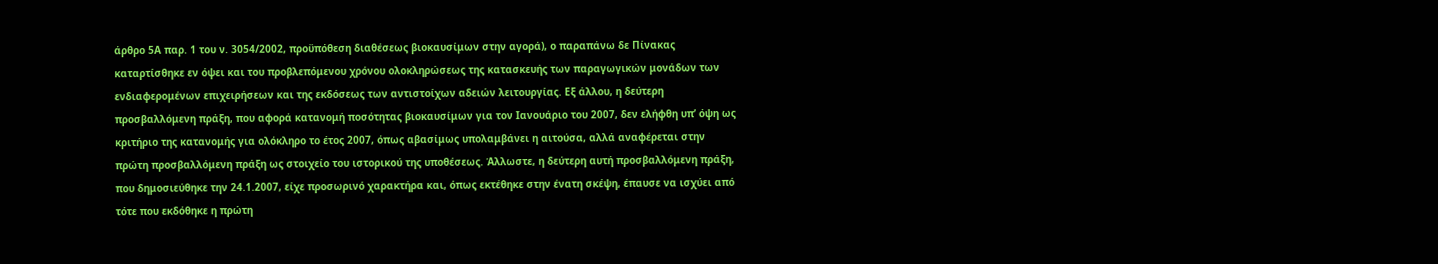άρθρο 5Α παρ. 1 του ν. 3054/2002, προϋπόθεση διαθέσεως βιοκαυσίμων στην αγορά), ο παραπάνω δε Πίνακας καταρτίσθηκε εν όψει και του προβλεπόμενου χρόνου ολοκληρώσεως της κατασκευής των παραγωγικών μονάδων των ενδιαφερομένων επιχειρήσεων και της εκδόσεως των αντιστοίχων αδειών λειτουργίας. Εξ άλλου, η δεύτερη προσβαλλόμενη πράξη, που αφορά κατανομή ποσότητας βιοκαυσίμων για τον Ιανουάριο του 2007, δεν ελήφθη υπ’ όψη ως κριτήριο της κατανομής για ολόκληρο το έτος 2007, όπως αβασίμως υπολαμβάνει η αιτούσα, αλλά αναφέρεται στην πρώτη προσβαλλόμενη πράξη ως στοιχείο του ιστορικού της υποθέσεως. Άλλωστε, η δεύτερη αυτή προσβαλλόμενη πράξη, που δημοσιεύθηκε την 24.1.2007, είχε προσωρινό χαρακτήρα και, όπως εκτέθηκε στην ένατη σκέψη, έπαυσε να ισχύει από τότε που εκδόθηκε η πρώτη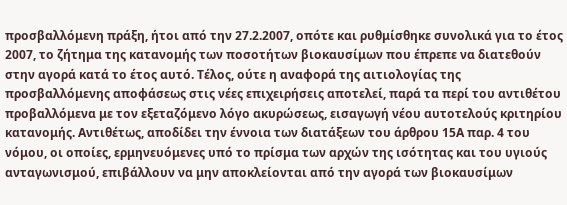προσβαλλόμενη πράξη, ήτοι από την 27.2.2007, οπότε και ρυθμίσθηκε συνολικά για το έτος 2007, το ζήτημα της κατανομής των ποσοτήτων βιοκαυσίμων που έπρεπε να διατεθούν στην αγορά κατά το έτος αυτό. Τέλος, ούτε η αναφορά της αιτιολογίας της προσβαλλόμενης αποφάσεως στις νέες επιχειρήσεις αποτελεί, παρά τα περί του αντιθέτου προβαλλόμενα με τον εξεταζόμενο λόγο ακυρώσεως, εισαγωγή νέου αυτοτελούς κριτηρίου κατανομής. Αντιθέτως, αποδίδει την έννοια των διατάξεων του άρθρου 15Α παρ. 4 του νόμου, οι οποίες, ερμηνευόμενες υπό το πρίσμα των αρχών της ισότητας και του υγιούς ανταγωνισμού, επιβάλλουν να μην αποκλείονται από την αγορά των βιοκαυσίμων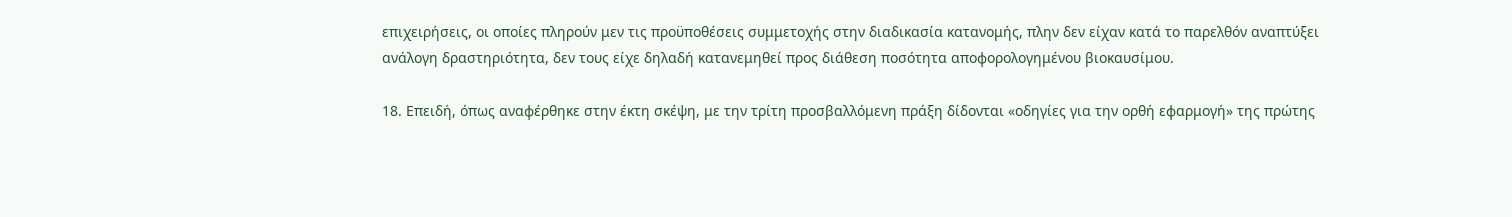επιχειρήσεις, οι οποίες πληρούν μεν τις προϋποθέσεις συμμετοχής στην διαδικασία κατανομής, πλην δεν είχαν κατά το παρελθόν αναπτύξει ανάλογη δραστηριότητα, δεν τους είχε δηλαδή κατανεμηθεί προς διάθεση ποσότητα αποφορολογημένου βιοκαυσίμου.

18. Επειδή, όπως αναφέρθηκε στην έκτη σκέψη, με την τρίτη προσβαλλόμενη πράξη δίδονται «οδηγίες για την ορθή εφαρμογή» της πρώτης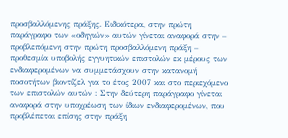προσβαλλόμενης πράξης. Ειδικότερα, στην πρώτη παράγραφο των «οδηγιών» αυτών γίνεται αναφορά στην – προβλεπόμενη στην πρώτη προσβαλλόμενη πράξη – προθεσμία υποβολής εγγυητικών επιστολών εκ μέρους των ενδιαφερομένων να συμμετάσχουν στην κατανομή ποσοτήτων βιοντίζελ για το έτος 2007 και στο περιεχόμενο των επιστολών αυτών : Στην δεύτερη παράγραφο γίνεται αναφορά στην υποχρέωση των ίδιων ενδιαφερομένων, που προβλέπεται επίσης στην πράξη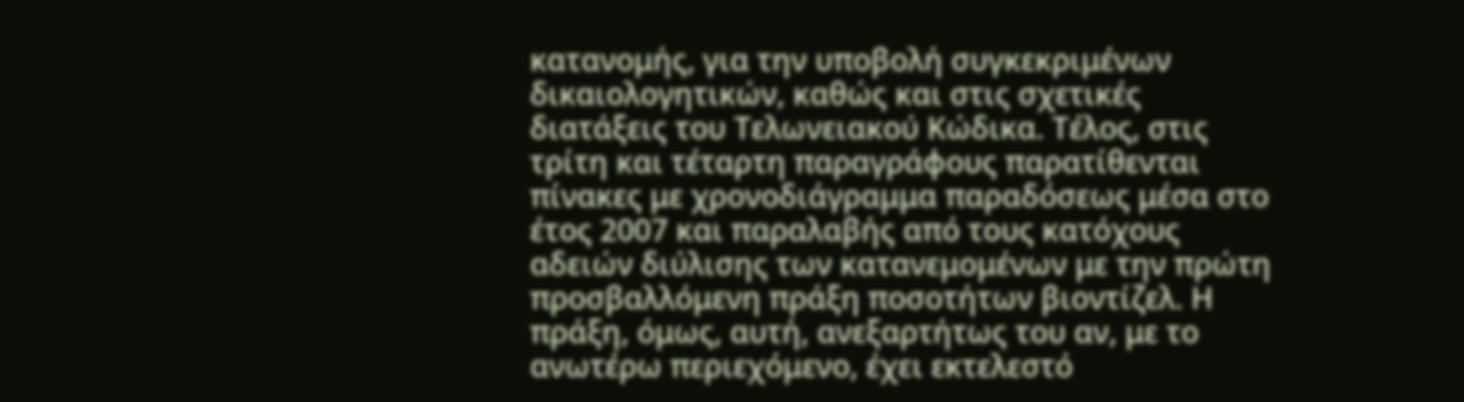κατανομής, για την υποβολή συγκεκριμένων δικαιολογητικών, καθώς και στις σχετικές διατάξεις του Τελωνειακού Κώδικα. Τέλος, στις τρίτη και τέταρτη παραγράφους παρατίθενται πίνακες με χρονοδιάγραμμα παραδόσεως μέσα στο έτος 2007 και παραλαβής από τους κατόχους αδειών διύλισης των κατανεμομένων με την πρώτη προσβαλλόμενη πράξη ποσοτήτων βιοντίζελ. Η πράξη, όμως, αυτή, ανεξαρτήτως του αν, με το ανωτέρω περιεχόμενο, έχει εκτελεστό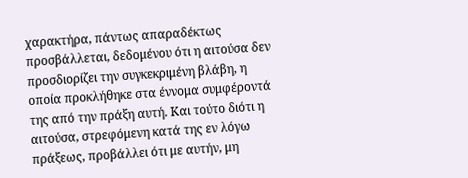χαρακτήρα, πάντως απαραδέκτως προσβάλλεται, δεδομένου ότι η αιτούσα δεν προσδιορίζει την συγκεκριμένη βλάβη, η οποία προκλήθηκε στα έννομα συμφέροντά της από την πράξη αυτή. Και τούτο διότι η αιτούσα, στρεφόμενη κατά της εν λόγω πράξεως, προβάλλει ότι με αυτήν, μη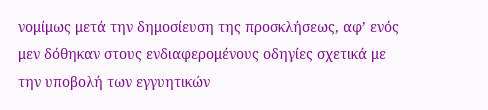νομίμως μετά την δημοσίευση της προσκλήσεως, αφ’ ενός μεν δόθηκαν στους ενδιαφερομένους οδηγίες σχετικά με την υποβολή των εγγυητικών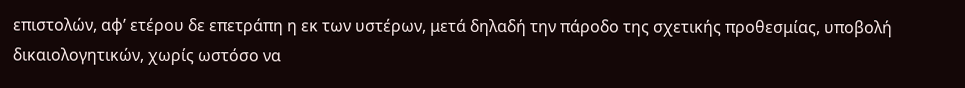επιστολών, αφ’ ετέρου δε επετράπη η εκ των υστέρων, μετά δηλαδή την πάροδο της σχετικής προθεσμίας, υποβολή δικαιολογητικών, χωρίς ωστόσο να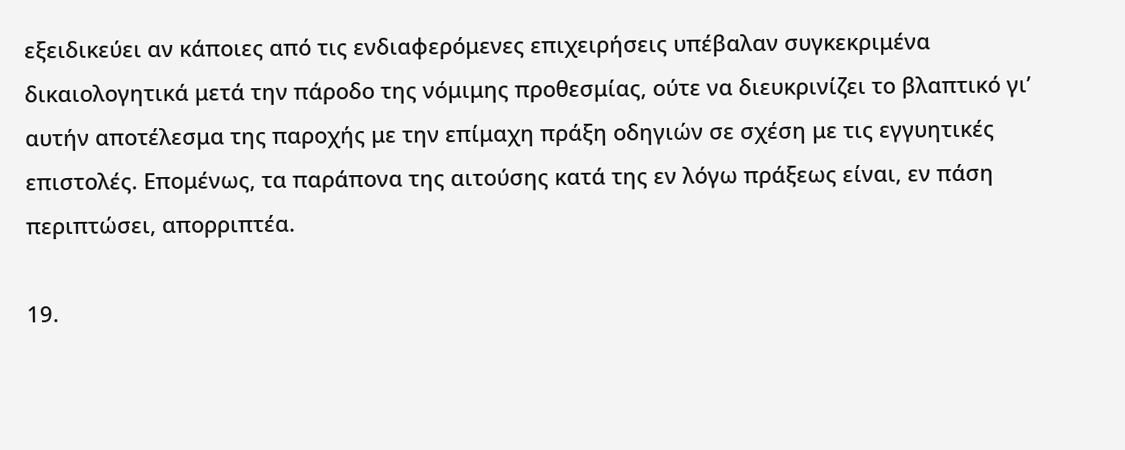εξειδικεύει αν κάποιες από τις ενδιαφερόμενες επιχειρήσεις υπέβαλαν συγκεκριμένα δικαιολογητικά μετά την πάροδο της νόμιμης προθεσμίας, ούτε να διευκρινίζει το βλαπτικό γι’ αυτήν αποτέλεσμα της παροχής με την επίμαχη πράξη οδηγιών σε σχέση με τις εγγυητικές επιστολές. Επομένως, τα παράπονα της αιτούσης κατά της εν λόγω πράξεως είναι, εν πάση περιπτώσει, απορριπτέα.

19.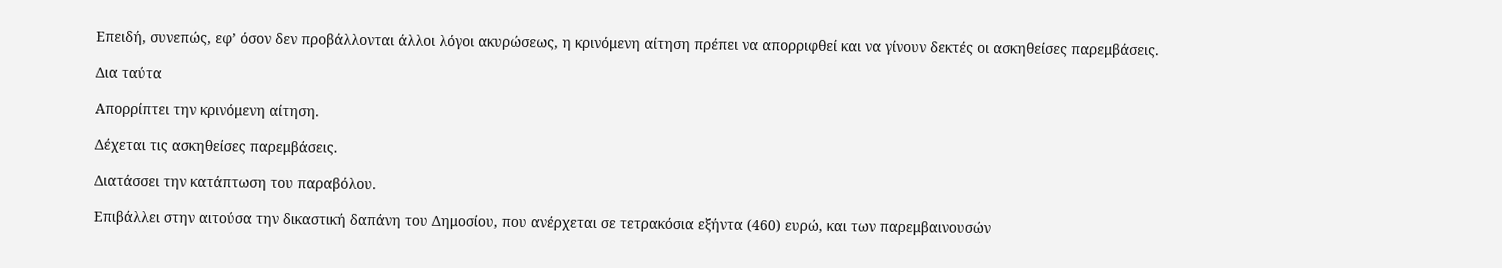Επειδή, συνεπώς, εφ’ όσον δεν προβάλλονται άλλοι λόγοι ακυρώσεως, η κρινόμενη αίτηση πρέπει να απορριφθεί και να γίνουν δεκτές οι ασκηθείσες παρεμβάσεις.

Δια ταύτα

Απορρίπτει την κρινόμενη αίτηση.

Δέχεται τις ασκηθείσες παρεμβάσεις.

Διατάσσει την κατάπτωση του παραβόλου.

Επιβάλλει στην αιτούσα την δικαστική δαπάνη του Δημοσίου, που ανέρχεται σε τετρακόσια εξήντα (460) ευρώ, και των παρεμβαινουσών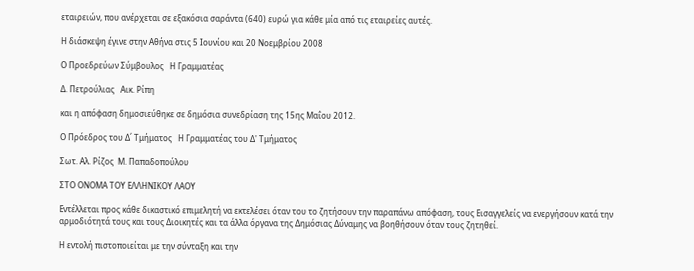εταιρειών, που ανέρχεται σε εξακόσια σαράντα (640) ευρώ για κάθε μία από τις εταιρείες αυτές.

Η διάσκεψη έγινε στην Αθήνα στις 5 Ιουνίου και 20 Νοεμβρίου 2008

Ο Προεδρεύων Σύμβουλος   Η Γραμματέας

Δ. Πετρούλιας   Αικ. Ρίπη

και η απόφαση δημοσιεύθηκε σε δημόσια συνεδρίαση της 15ης Μαΐου 2012.

Ο Πρόεδρος του Δ΄ Τμήματος   Η Γραμματέας του Δ' Τμήματος

Σωτ. Αλ. Ρίζος  Μ. Παπαδοπούλου

ΣΤΟ ΟΝΟΜΑ ΤΟΥ ΕΛΛΗΝΙΚΟΥ ΛΑΟΥ

Εντέλλεται προς κάθε δικαστικό επιμελητή να εκτελέσει όταν του το ζητήσουν την παραπάνω απόφαση, τους Εισαγγελείς να ενεργήσουν κατά την αρμοδιότητά τους και τους Διοικητές και τα άλλα όργανα της Δημόσιας Δύναμης να βοηθήσουν όταν τους ζητηθεί.

Η εντολή πιστοποιείται με την σύνταξη και την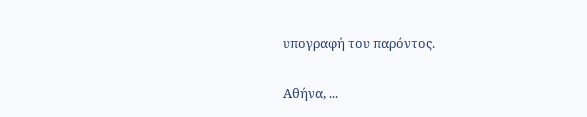υπογραφή του παρόντος.

Αθήνα, ...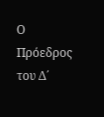Ο Πρόεδρος του Δ΄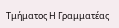Τμήματος Η Γραμματέας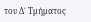του Δ΄ Τμήματος